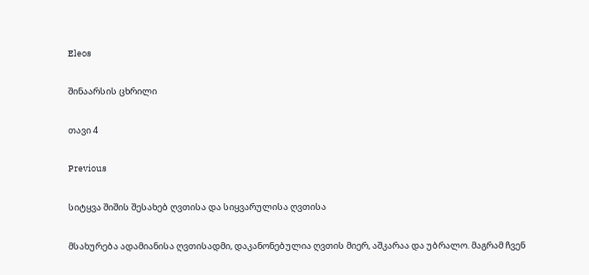Eleos

შინაარსის ცხრილი

თავი 4

Previous

სიტყვა შიშის შესახებ ღვთისა და სიყვარულისა ღვთისა

მსახურება ადამიანისა ღვთისადმი, დაკანონებულია ღვთის მიერ, აშკარაა და უბრალო. მაგრამ ჩვენ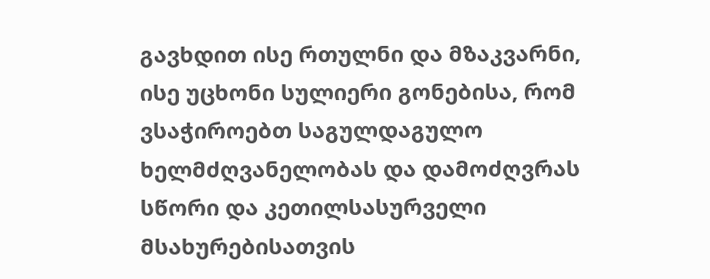გავხდით ისე რთულნი და მზაკვარნი, ისე უცხონი სულიერი გონებისა, რომ ვსაჭიროებთ საგულდაგულო ხელმძღვანელობას და დამოძღვრას სწორი და კეთილსასურველი მსახურებისათვის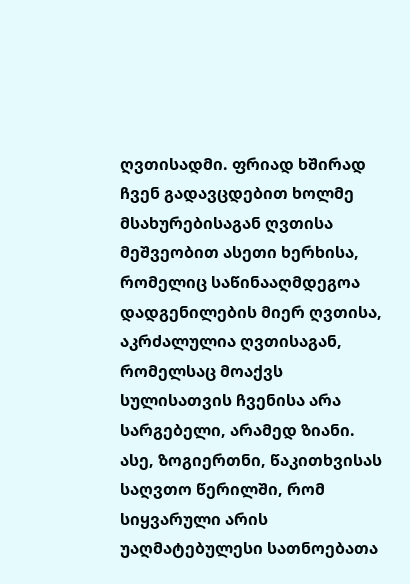ღვთისადმი. ფრიად ხშირად ჩვენ გადავცდებით ხოლმე მსახურებისაგან ღვთისა მეშვეობით ასეთი ხერხისა, რომელიც საწინააღმდეგოა დადგენილების მიერ ღვთისა, აკრძალულია ღვთისაგან, რომელსაც მოაქვს სულისათვის ჩვენისა არა სარგებელი, არამედ ზიანი. ასე, ზოგიერთნი, წაკითხვისას საღვთო წერილში, რომ სიყვარული არის უაღმატებულესი სათნოებათა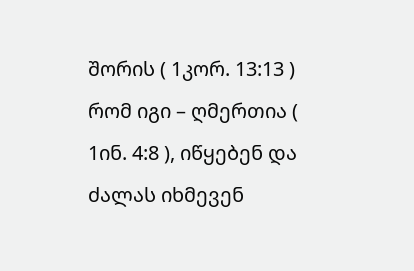შორის ( 1კორ. 13:13 ) რომ იგი – ღმერთია ( 1ინ. 4:8 ), იწყებენ და ძალას იხმევენ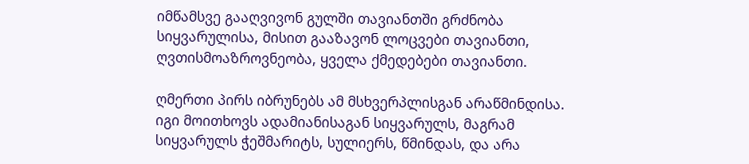იმწამსვე გააღვივონ გულში თავიანთში გრძნობა სიყვარულისა, მისით გააზავონ ლოცვები თავიანთი, ღვთისმოაზროვნეობა, ყველა ქმედებები თავიანთი.

ღმერთი პირს იბრუნებს ამ მსხვერპლისგან არაწმინდისა. იგი მოითხოვს ადამიანისაგან სიყვარულს, მაგრამ სიყვარულს ჭეშმარიტს, სულიერს, წმინდას, და არა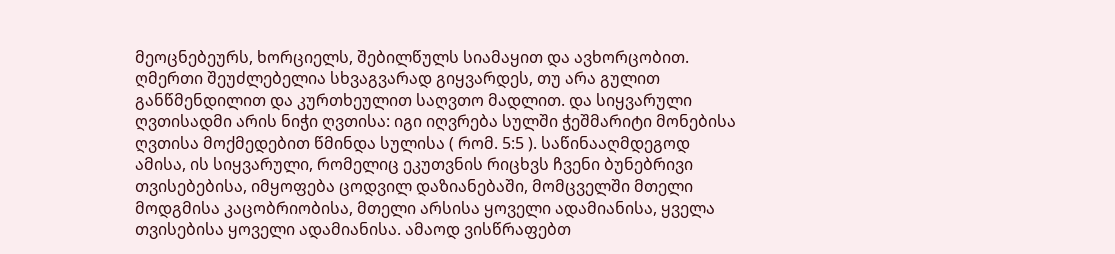მეოცნებეურს, ხორციელს, შებილწულს სიამაყით და ავხორცობით. ღმერთი შეუძლებელია სხვაგვარად გიყვარდეს, თუ არა გულით განწმენდილით და კურთხეულით საღვთო მადლით. და სიყვარული ღვთისადმი არის ნიჭი ღვთისა: იგი იღვრება სულში ჭეშმარიტი მონებისა ღვთისა მოქმედებით წმინდა სულისა ( რომ. 5:5 ). საწინააღმდეგოდ ამისა, ის სიყვარული, რომელიც ეკუთვნის რიცხვს ჩვენი ბუნებრივი თვისებებისა, იმყოფება ცოდვილ დაზიანებაში, მომცველში მთელი მოდგმისა კაცობრიობისა, მთელი არსისა ყოველი ადამიანისა, ყველა თვისებისა ყოველი ადამიანისა. ამაოდ ვისწრაფებთ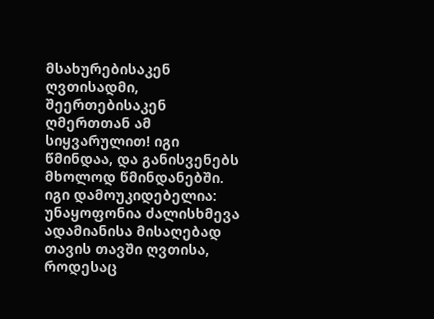მსახურებისაკენ ღვთისადმი, შეერთებისაკენ ღმერთთან ამ სიყვარულით! იგი წმინდაა, და განისვენებს მხოლოდ წმინდანებში. იგი დამოუკიდებელია: უნაყოფონია ძალისხმევა ადამიანისა მისაღებად თავის თავში ღვთისა, როდესაც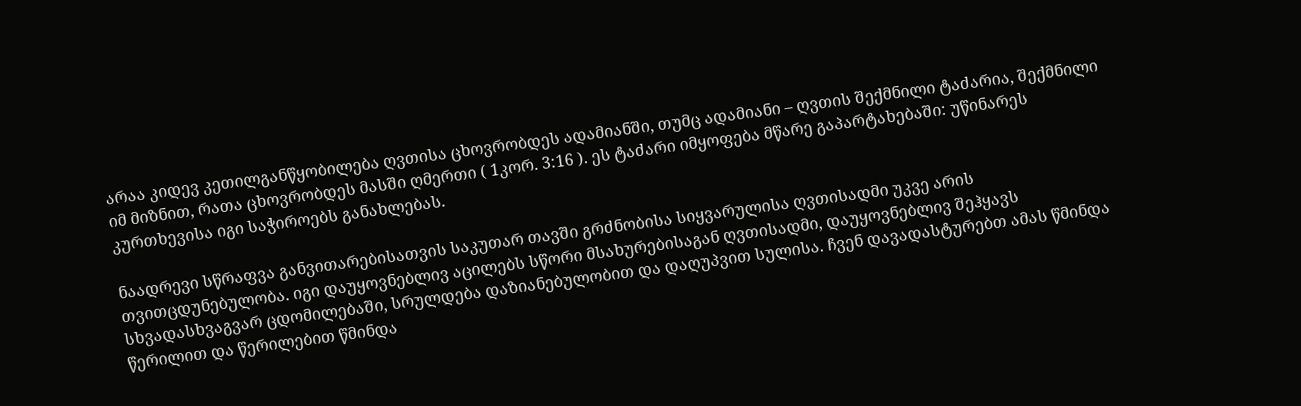არაა კიდევ კეთილგანწყობილება ღვთისა ცხოვრობდეს ადამიანში, თუმც ადამიანი – ღვთის შექმნილი ტაძარია, შექმნილი იმ მიზნით, რათა ცხოვრობდეს მასში ღმერთი ( 1კორ. 3:16 ). ეს ტაძარი იმყოფება მწარე გაპარტახებაში: უწინარეს კურთხევისა იგი საჭიროებს განახლებას.

ნაადრევი სწრაფვა განვითარებისათვის საკუთარ თავში გრძნობისა სიყვარულისა ღვთისადმი უკვე არის თვითცდუნებულობა. იგი დაუყოვნებლივ აცილებს სწორი მსახურებისაგან ღვთისადმი, დაუყოვნებლივ შეჰყავს სხვადასხვაგვარ ცდომილებაში, სრულდება დაზიანებულობით და დაღუპვით სულისა. ჩვენ დავადასტურებთ ამას წმინდა წერილით და წერილებით წმინდა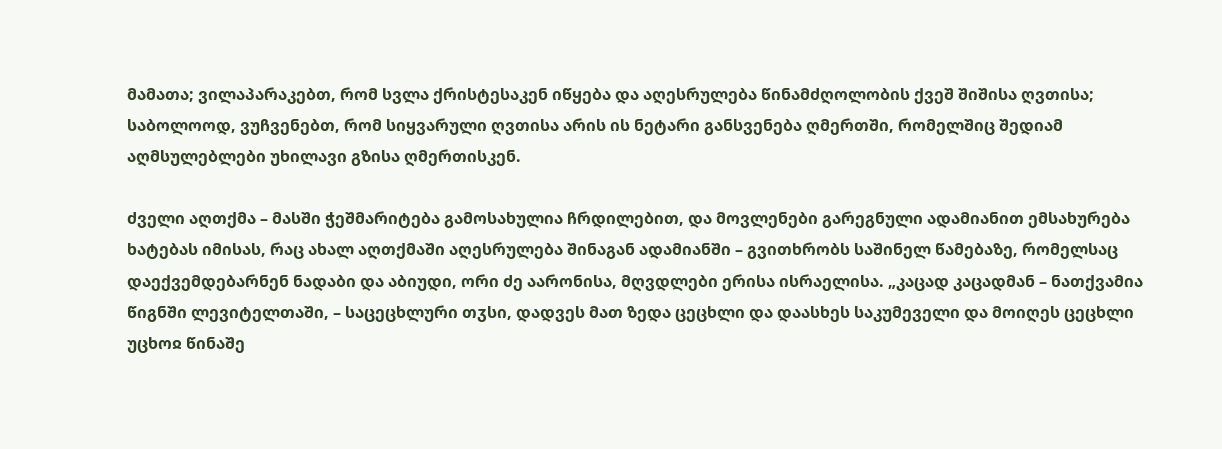მამათა; ვილაპარაკებთ, რომ სვლა ქრისტესაკენ იწყება და აღესრულება წინამძღოლობის ქვეშ შიშისა ღვთისა; საბოლოოდ, ვუჩვენებთ, რომ სიყვარული ღვთისა არის ის ნეტარი განსვენება ღმერთში, რომელშიც შედიამ აღმსულებლები უხილავი გზისა ღმერთისკენ.

ძველი აღთქმა – მასში ჭეშმარიტება გამოსახულია ჩრდილებით, და მოვლენები გარეგნული ადამიანით ემსახურება ხატებას იმისას, რაც ახალ აღთქმაში აღესრულება შინაგან ადამიანში – გვითხრობს საშინელ წამებაზე, რომელსაც დაექვემდებარნენ ნადაბი და აბიუდი, ორი ძე აარონისა, მღვდლები ერისა ისრაელისა. „კაცად კაცადმან – ნათქვამია წიგნში ლევიტელთაში, – საცეცხლური თჳსი, დადვეს მათ ზედა ცეცხლი და დაასხეს საკუმეველი და მოიღეს ცეცხლი უცხოჲ წინაშე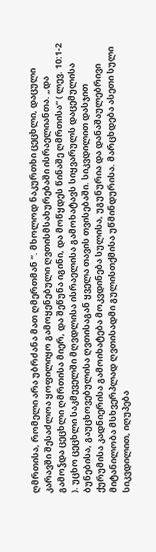ღმრთისა, რომელი არა უბრძანა მათ ღმერთმან “. მხოლოდ ნაკურთხი ცეცხლი, დაცული კარავში შესაძლოა ყოფილიყო გამოყენებული ღვთისმსახურებაში ისრაელიანთა. „და გამოჴდა ცეცხლი ღმრთისა მიერ, და შეწუნა იგინი, და მოწყდეს წინაშე ღმრთისა“ ( ლევ. 10:1-2 ). უცხო ცეცხლი საკმეველში მღვდლისა ისრაელისა გამოხატავს სიყვარულს დაცემულისა ბუნებისა, გაუცხოვებულისა ღვთისაგან ყველა თავის თვისებაში. სიკვდილით დასჯით ქურუმისა კადნიერისა გამოიხატება მოკვდინება სულისა, უგუნურია და დანაშაულებრივი მიტანილობა მსხვერპლად ღვთისადმი გულისთქმისა უწმინდურისა. მარცხდება ასეთი სული სიკვდილით, იღუპება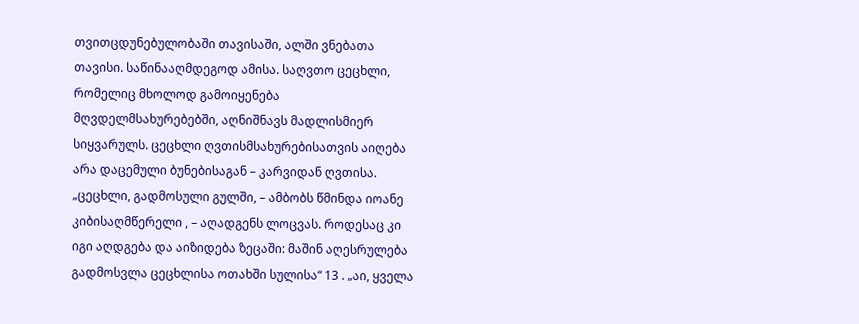თვითცდუნებულობაში თავისაში, ალში ვნებათა თავისი. საწინააღმდეგოდ ამისა. საღვთო ცეცხლი, რომელიც მხოლოდ გამოიყენება მღვდელმსახურებებში, აღნიშნავს მადლისმიერ სიყვარულს. ცეცხლი ღვთისმსახურებისათვის აიღება არა დაცემული ბუნებისაგან – კარვიდან ღვთისა. „ცეცხლი, გადმოსული გულში, – ამბობს წმინდა იოანე კიბისაღმწერელი , – აღადგენს ლოცვას. როდესაც კი იგი აღდგება და აიზიდება ზეცაში: მაშინ აღესრულება გადმოსვლა ცეცხლისა ოთახში სულისა“ 13 . „აი, ყველა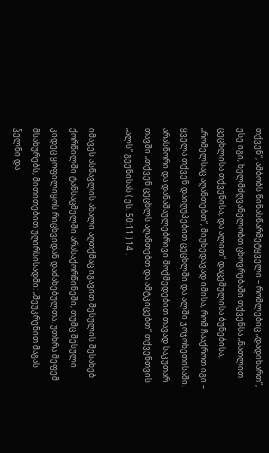თქვენ“, ამბობს წინასწარმეტყველი – რომლებიც „დადიხართ“, ესე იგი, ხელმძღვანელობთ ცხოვრებაში თქვენსა „ნათლით ცეცხლისა თქვენისა, და ალით“ დაცემულისა ბუნებისა, „რომელსაც აღანთებთ“, მიუხედავად იმისა, რომ ჩააქროთ იგი – ყველა თქვენ დაიღუპებით ცეცხლში და ალში ჯოჯოხეთისაში. არასწორი და დანაშაულებრივი მოქმედებით თავად საკუთარ თავში „თქვენ ცეცხლს აღანთებთ და ამტკიცებთ“ თქვენთვის „ალს“ გეენისას ( ეს. 50:11 ) 14 .

იმავეს ასწავლის ახალი აღთქმაც იგავით შესულის შესახებ ქორწილში ტანსაცმელში არასაქორწინეში, თუმც შესული კიდეც ყოფილიყოს რიცხვიდან დაძახებულთა. უთხრა მეფემ მსახურებს, მითითებით უღირსისადმი: „შეუკრენით მაგას ჴელნი და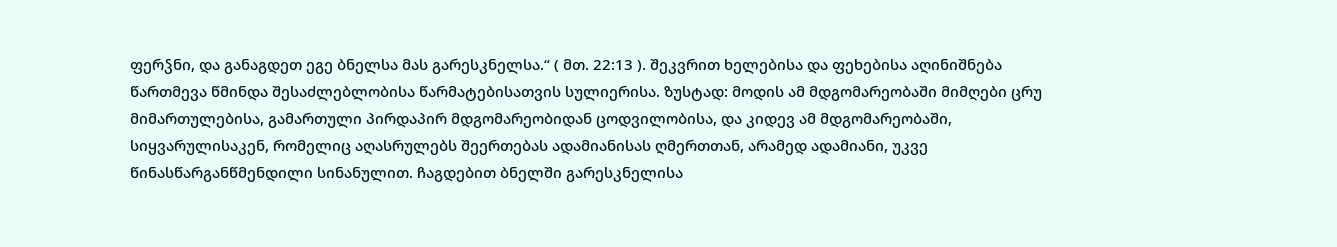ფერჴნი, და განაგდეთ ეგე ბნელსა მას გარესკნელსა.“ ( მთ. 22:13 ). შეკვრით ხელებისა და ფეხებისა აღინიშნება წართმევა წმინდა შესაძლებლობისა წარმატებისათვის სულიერისა. ზუსტად: მოდის ამ მდგომარეობაში მიმღები ცრუ მიმართულებისა, გამართული პირდაპირ მდგომარეობიდან ცოდვილობისა, და კიდევ ამ მდგომარეობაში, სიყვარულისაკენ, რომელიც აღასრულებს შეერთებას ადამიანისას ღმერთთან, არამედ ადამიანი, უკვე წინასწარგანწმენდილი სინანულით. ჩაგდებით ბნელში გარესკნელისა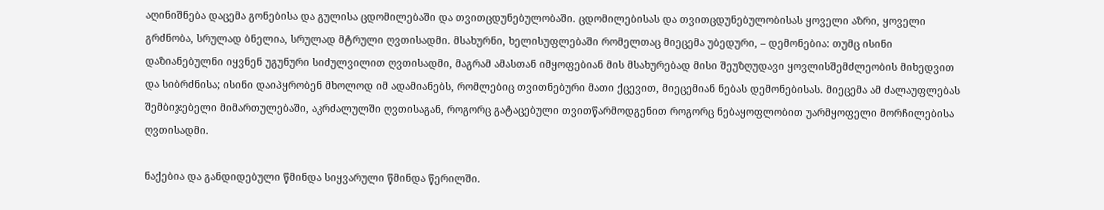აღინიშნება დაცემა გონებისა და გულისა ცდომილებაში და თვითცდუნებულობაში. ცდომილებისას და თვითცდუნებულობისას ყოველი აზრი, ყოველი გრძნობა, სრულად ბნელია, სრულად მტრული ღვთისადმი. მსახურნი, ხელისუფლებაში რომელთაც მიეცემა უბედური, – დემონებია: თუმც ისინი დაზიანებულნი იყვნენ უგუნური სიძულვილით ღვთისადმი, მაგრამ ამასთან იმყოფებიან მის მსახურებად მისი შეუზღუდავი ყოვლისშემძლეობის მიხედვით და სიბრძნისა; ისინი დაიპყრობენ მხოლოდ იმ ადამიანებს, რომლებიც თვითნებური მათი ქცევით, მიეცემიან ნებას დემონებისას. მიეცემა ამ ძალაუფლებას შემბიჯებელი მიმართულებაში, აკრძალულში ღვთისაგან, როგორც გატაცებული თვითწარმოდგენით როგორც ნებაყოფლობით უარმყოფელი მორჩილებისა ღვთისადმი.

ნაქებია და განდიდებული წმინდა სიყვარული წმინდა წერილში.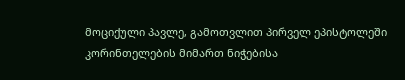მოციქული პავლე, გამოთვლით პირველ ეპისტოლეში კორინთელების მიმართ ნიჭებისა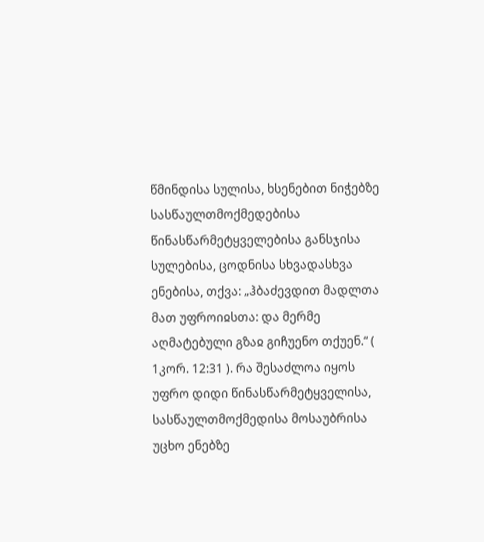წმინდისა სულისა, ხსენებით ნიჭებზე სასწაულთმოქმედებისა წინასწარმეტყველებისა განსჯისა სულებისა, ცოდნისა სხვადასხვა ენებისა, თქვა: „ჰბაძევდით მადლთა მათ უფროიჲსთა: და მერმე აღმატებული გზაჲ გიჩუენო თქუენ.“ ( 1კორ. 12:31 ). რა შესაძლოა იყოს უფრო დიდი წინასწარმეტყველისა, სასწაულთმოქმედისა მოსაუბრისა უცხო ენებზე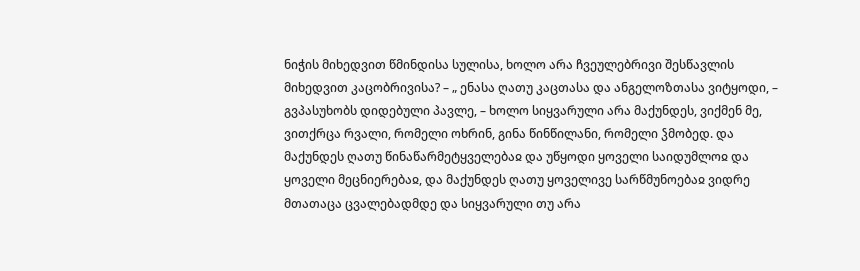ნიჭის მიხედვით წმინდისა სულისა, ხოლო არა ჩვეულებრივი შესწავლის მიხედვით კაცობრივისა? – „ ენასა ღათუ კაცთასა და ანგელოზთასა ვიტყოდი, – გვპასუხობს დიდებული პავლე, – ხოლო სიყვარული არა მაქუნდეს, ვიქმენ მე, ვითქრცა რვალი, რომელი ოხრინ, გინა წინწილანი, რომელი ჴმობედ. და მაქუნდეს ღათუ წინაწარმეტყველებაჲ და უწყოდი ყოველი საიდუმლოჲ და ყოველი მეცნიერებაჲ, და მაქუნდეს ღათუ ყოველივე სარწმუნოებაჲ ვიდრე მთათაცა ცვალებადმდე და სიყვარული თუ არა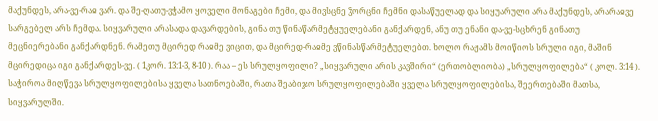მაქუნდეს, არა-ვე-რაჲ ვარ. და შე-ღათუ-ვჭამო ყოველი მონაგები ჩემი, და მივსცნე ჴორცნი ჩემნი დასაწუელად და სიყუარული არა მაქუნდეს, არარაჲვე სარგებელ არს ჩემდა. სიყვარული არასადა დავარდების, გინა თუ წინაწარმეტყუელებანი განქარდენ, ანუ თუ ენანი და-ვე-სცხრენ გინათუ მეცნიერებანი განქარდნენ. რამეთუ მცირედ რაჲმე ვიცით, და მცირედ-რაჲმე ვწინასწარმეტუელებთ. ხოლო რაჟამს მოიწიოს სრული იგი, მაშინ მცირედიცა იგი განქარდეს-ვე. ( 1კორ. 13:1-3, 8-10 ). რაა – ეს სრულყოფილი? „სიყვარული არის კავშირი“ (ერთობლიობა) „სრულყოფილება“ ( კოლ. 3:14 ). საჭიროა მიღწევა სრულყოფილებისა ყველა სათნოებაში, რათა შეაბიჯო სრულყოფილებაში ყველა სრულყოფილებისა, შეერთებაში მათსა, სიყვარულში.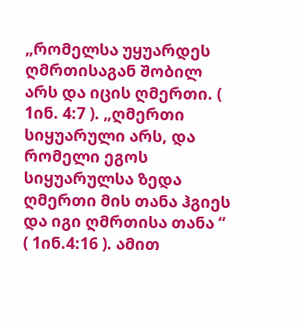„რომელსა უყუარდეს ღმრთისაგან შობილ არს და იცის ღმერთი. ( 1ინ. 4:7 ). „ღმერთი სიყუარული არს, და რომელი ეგოს სიყუარულსა ზედა ღმერთი მის თანა ჰგიეს და იგი ღმრთისა თანა “ ( 1ინ.4:16 ). ამით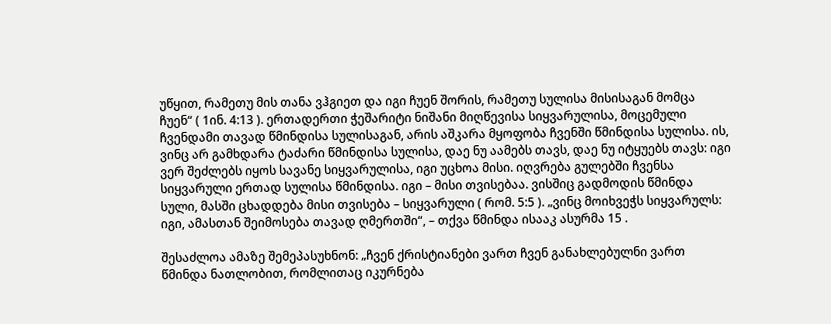უწყით, რამეთუ მის თანა ვჰგიეთ და იგი ჩუენ შორის, რამეთუ სულისა მისისაგან მომცა ჩუენ“ ( 1ინ. 4:13 ). ერთადერთი ჭეშარიტი ნიშანი მიღწევისა სიყვარულისა, მოცემული ჩვენდამი თავად წმინდისა სულისაგან, არის აშკარა მყოფობა ჩვენში წმინდისა სულისა. ის, ვინც არ გამხდარა ტაძარი წმინდისა სულისა, დაე ნუ აამებს თავს, დაე ნუ იტყუებს თავს: იგი ვერ შეძლებს იყოს სავანე სიყვარულისა, იგი უცხოა მისი. იღვრება გულებში ჩვენსა სიყვარული ერთად სულისა წმინდისა. იგი – მისი თვისებაა. ვისშიც გადმოდის წმინდა სული, მასში ცხადდება მისი თვისება – სიყვარული ( რომ. 5:5 ). „ვინც მოიხვეჭს სიყვარულს: იგი, ამასთან შეიმოსება თავად ღმერთში“, – თქვა წმინდა ისააკ ასურმა 15 .

შესაძლოა ამაზე შემეპასუხნონ: „ჩვენ ქრისტიანები ვართ ჩვენ განახლებულნი ვართ წმინდა ნათლობით, რომლითაც იკურნება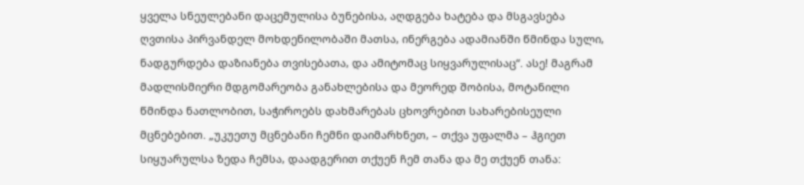ყველა სნეულებანი დაცემულისა ბუნებისა, აღდგება ხატება და მსგავსება ღვთისა პირვანდელ მოხდენილობაში მათსა, ინერგება ადამიანში წმინდა სული, ნადგურდება დაზიანება თვისებათა, და ამიტომაც სიყვარულისაც“. ასე! მაგრამ მადლისმიერი მდგომარეობა განახლებისა და მეორედ შობისა, მოტანილი წმინდა ნათლობით, საჭიროებს დახმარებას ცხოვრებით სახარებისეული მცნებებით. „უკუეთუ მცნებანი ჩემნი დაიმარხნეთ, – თქვა უფალმა – ჰგიეთ სიყუარულსა ზედა ჩემსა, დაადგერით თქუენ ჩემ თანა და მე თქუენ თანა: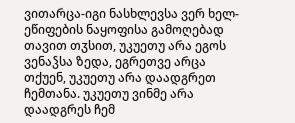ვითარცა-იგი ნასხლევსა ვერ ხელ-ეწიფების ნაყოფისა გამოღებად თავით თჳსით, უკუეთუ არა ეგოს ვენაჴსა ზედა, ეგრეთვე არცა თქუენ, უკუეთუ არა დაადგრეთ ჩემთანა. უკუეთუ ვინმე არა დაადგრეს ჩემ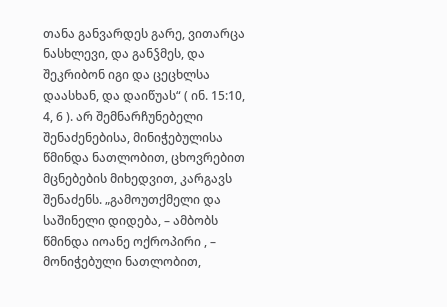თანა განვარდეს გარე, ვითარცა ნასხლევი, და განჴმეს, და შეკრიბონ იგი და ცეცხლსა დაასხან, და დაიწუას“ ( ინ. 15:10, 4, 6 ). არ შემნარჩუნებელი შენაძენებისა, მინიჭებულისა წმინდა ნათლობით, ცხოვრებით მცნებების მიხედვით, კარგავს შენაძენს. „გამოუთქმელი და საშინელი დიდება, – ამბობს წმინდა იოანე ოქროპირი , – მონიჭებული ნათლობით,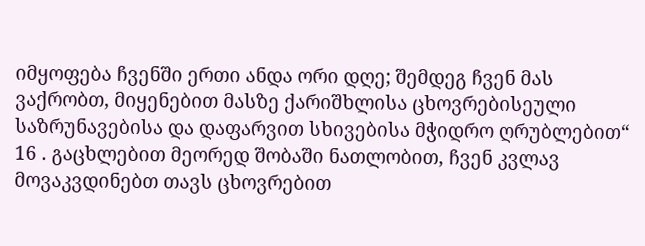იმყოფება ჩვენში ერთი ანდა ორი დღე; შემდეგ ჩვენ მას ვაქრობთ, მიყენებით მასზე ქარიშხლისა ცხოვრებისეული საზრუნავებისა და დაფარვით სხივებისა მჭიდრო ღრუბლებით“ 16 . გაცხლებით მეორედ შობაში ნათლობით, ჩვენ კვლავ მოვაკვდინებთ თავს ცხოვრებით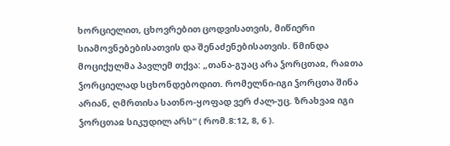ხორციელით, ცხოვრებით ცოდვისათვის, მიწიერი სიამოვნებებისათვის და შენაძენებისათვის. წმინდა მოციქულმა პავლემ თქვა: „თანა-გუაც არა ჴორცთაჲ, რაჲთა ჴორციელად სცხონდებოდით. რომელნი-იგი ჴორცთა შინა არიან, ღმრთისა სათნო-ყოფად ვერ ძალ-უც. ზრახვაჲ იგი ჴორცთაჲ სიკუდილ არს“ ( რომ.8:12, 8, 6 ).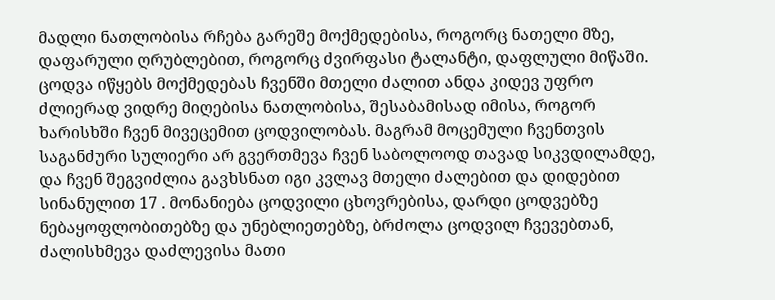მადლი ნათლობისა რჩება გარეშე მოქმედებისა, როგორც ნათელი მზე, დაფარული ღრუბლებით, როგორც ძვირფასი ტალანტი, დაფლული მიწაში. ცოდვა იწყებს მოქმედებას ჩვენში მთელი ძალით ანდა კიდევ უფრო ძლიერად ვიდრე მიღებისა ნათლობისა, შესაბამისად იმისა, როგორ ხარისხში ჩვენ მივეცემით ცოდვილობას. მაგრამ მოცემული ჩვენთვის საგანძური სულიერი არ გვერთმევა ჩვენ საბოლოოდ თავად სიკვდილამდე, და ჩვენ შეგვიძლია გავხსნათ იგი კვლავ მთელი ძალებით და დიდებით სინანულით 17 . მონანიება ცოდვილი ცხოვრებისა, დარდი ცოდვებზე ნებაყოფლობითებზე და უნებლიეთებზე, ბრძოლა ცოდვილ ჩვევებთან, ძალისხმევა დაძლევისა მათი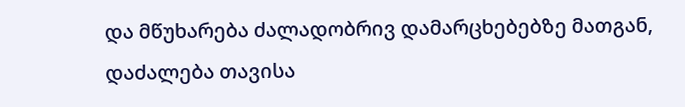და მწუხარება ძალადობრივ დამარცხებებზე მათგან, დაძალება თავისა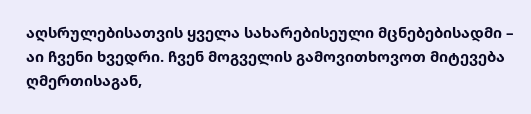აღსრულებისათვის ყველა სახარებისეული მცნებებისადმი – აი ჩვენი ხვედრი. ჩვენ მოგველის გამოვითხოვოთ მიტევება ღმერთისაგან,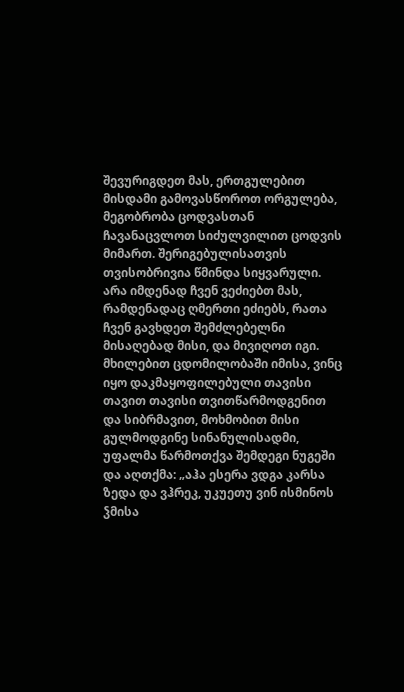შევურიგდეთ მას, ერთგულებით მისდამი გამოვასწოროთ ორგულება, მეგობრობა ცოდვასთან ჩავანაცვლოთ სიძულვილით ცოდვის მიმართ. შერიგებულისათვის თვისობრივია წმინდა სიყვარული. არა იმდენად ჩვენ ვეძიებთ მას, რამდენადაც ღმერთი ეძიებს, რათა ჩვენ გავხდეთ შემძლებელნი მისაღებად მისი, და მივიღოთ იგი. მხილებით ცდომილობაში იმისა, ვინც იყო დაკმაყოფილებული თავისი თავით თავისი თვითწარმოდგენით და სიბრმავით, მოხმობით მისი გულმოდგინე სინანულისადმი, უფალმა წარმოთქვა შემდეგი ნუგეში და აღთქმა: „აჰა ესერა ვდგა კარსა ზედა და ვჰრეკ, უკუეთუ ვინ ისმინოს ჴმისა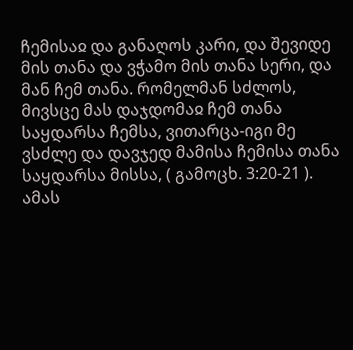ჩემისაჲ და განაღოს კარი, და შევიდე მის თანა და ვჭამო მის თანა სერი, და მან ჩემ თანა. რომელმან სძლოს, მივსცე მას დაჯდომაჲ ჩემ თანა საყდარსა ჩემსა, ვითარცა-იგი მე ვსძლე და დავჯედ მამისა ჩემისა თანა საყდარსა მისსა, ( გამოცხ. 3:20-21 ). ამას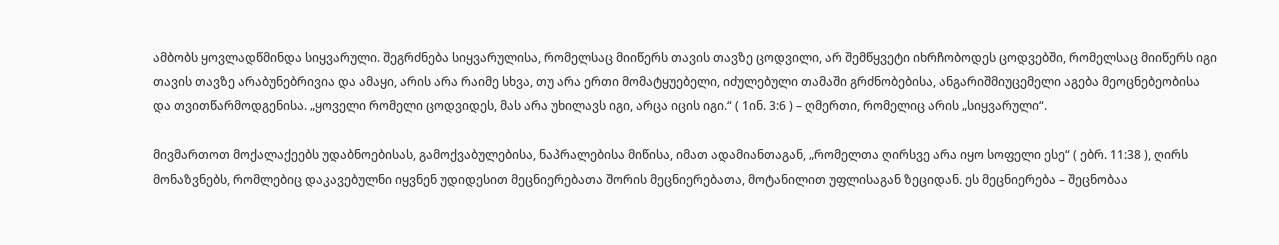ამბობს ყოვლადწმინდა სიყვარული. შეგრძნება სიყვარულისა, რომელსაც მიიწერს თავის თავზე ცოდვილი, არ შემწყვეტი იხრჩობოდეს ცოდვებში, რომელსაც მიიწერს იგი თავის თავზე არაბუნებრივია და ამაყი, არის არა რაიმე სხვა, თუ არა ერთი მომატყუებელი, იძულებული თამაში გრძნობებისა, ანგარიშმიუცემელი აგება მეოცნებეობისა და თვითწარმოდგენისა. „ყოველი რომელი ცოდვიდეს, მას არა უხილავს იგი, არცა იცის იგი.“ ( 1ინ. 3:6 ) – ღმერთი, რომელიც არის „სიყვარული“.

მივმართოთ მოქალაქეებს უდაბნოებისას, გამოქვაბულებისა, ნაპრალებისა მიწისა, იმათ ადამიანთაგან, „რომელთა ღირსვე არა იყო სოფელი ესე“ ( ებრ. 11:38 ), ღირს მონაზვნებს, რომლებიც დაკავებულნი იყვნენ უდიდესით მეცნიერებათა შორის მეცნიერებათა, მოტანილით უფლისაგან ზეციდან. ეს მეცნიერება – შეცნობაა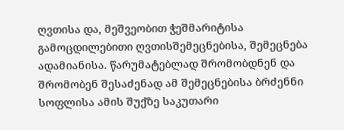ღვთისა და, მეშვეობით ჭეშმარიტისა გამოცდილებითი ღვთისშემეცნებისა, შემეცნება ადამიანისა. წარუმატებლად შრომობდნენ და შრომობენ შესაძენად ამ შემეცნებისა ბრძენნი სოფლისა ამის შუქზე საკუთარი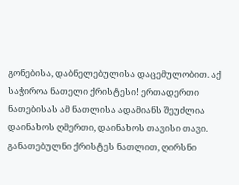გონებისა, დაბნელებულისა დაცემულობით. აქ საჭიროა ნათელი ქრისტესი! ერთადერთი ნათებისას ამ ნათლისა ადამიანს შეუძლია დაინახოს ღმერთი, დაინახოს თავისი თავი. განათებულნი ქრისტეს ნათლით, ღირსნი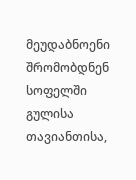მეუდაბნოენი შრომობდნენ სოფელში გულისა თავიანთისა,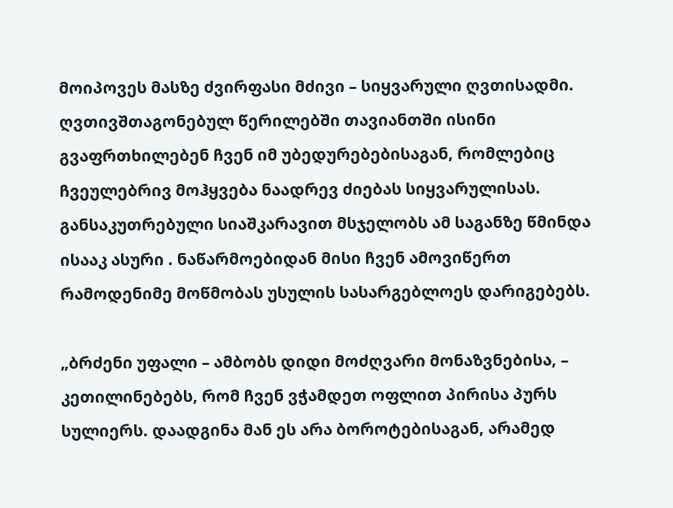მოიპოვეს მასზე ძვირფასი მძივი – სიყვარული ღვთისადმი. ღვთივშთაგონებულ წერილებში თავიანთში ისინი გვაფრთხილებენ ჩვენ იმ უბედურებებისაგან, რომლებიც ჩვეულებრივ მოჰყვება ნაადრევ ძიებას სიყვარულისას. განსაკუთრებული სიაშკარავით მსჯელობს ამ საგანზე წმინდა ისააკ ასური . ნაწარმოებიდან მისი ჩვენ ამოვიწერთ რამოდენიმე მოწმობას უსულის სასარგებლოეს დარიგებებს.

„ბრძენი უფალი – ამბობს დიდი მოძღვარი მონაზვნებისა, – კეთილინებებს, რომ ჩვენ ვჭამდეთ ოფლით პირისა პურს სულიერს. დაადგინა მან ეს არა ბოროტებისაგან, არამედ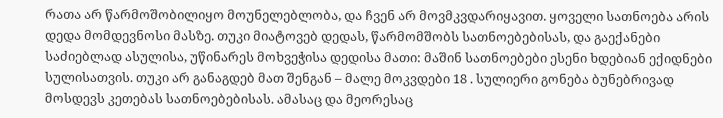რათა არ წარმოშობილიყო მოუნელებლობა, და ჩვენ არ მოვმკვდარიყავით. ყოველი სათნოება არის დედა მომდევნოსი მასზე. თუკი მიატოვებ დედას, წარმომშობს სათნოებებისას, და გაექანები საძიებლად ასულისა, უწინარეს მოხვეჭისა დედისა მათი: მაშინ სათნოებები ესენი ხდებიან ექიდნები სულისათვის. თუკი არ განაგდებ მათ შენგან – მალე მოკვდები 18 . სულიერი გონება ბუნებრივად მოსდევს კეთებას სათნოებებისას. ამასაც და მეორესაც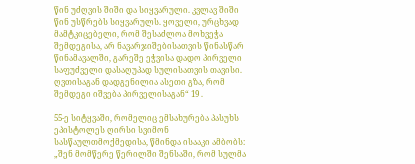წინ უძღვის შიში და სიყვარული. კვლავ შიში წინ უსწრებს სიყვარულს. ყოველი, ურცხვად მამტკიცებელი, რომ შესაძლოა მოხვეჭა შემდეგისა, არ ნავარჯიშებისათვის წინასწარ წინამავალში, გარეშე ეჭვისა დადო პირველი საფუძველი დასაღუპად სულისათვის თავისი. ღვთისაგან დადგენილია ასეთი გზა, რომ შემდეგი იშვება პირველისაგან“ 19 .

55-ე სიტყვაში, რომელიც ემსახურება პასუხს ეპისტოლეს ღირსი სვიმონ სასწაულთმოქმედისა, წმინდა ისააკი ამბობს: „შენ მომწერე წერილში შენსაში, რომ სულმა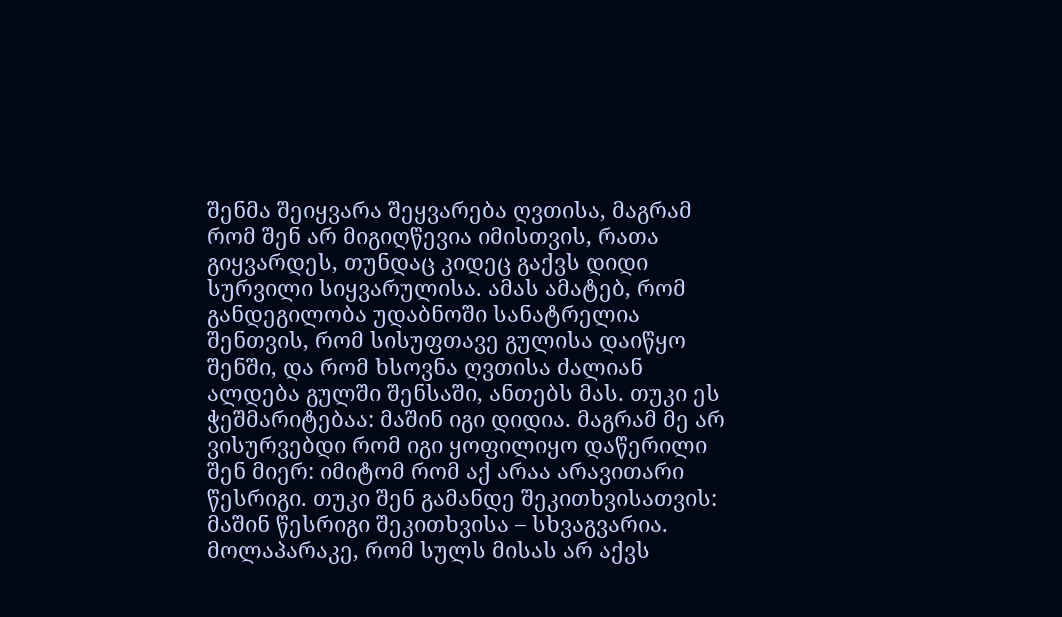შენმა შეიყვარა შეყვარება ღვთისა, მაგრამ რომ შენ არ მიგიღწევია იმისთვის, რათა გიყვარდეს, თუნდაც კიდეც გაქვს დიდი სურვილი სიყვარულისა. ამას ამატებ, რომ განდეგილობა უდაბნოში სანატრელია შენთვის, რომ სისუფთავე გულისა დაიწყო შენში, და რომ ხსოვნა ღვთისა ძალიან ალდება გულში შენსაში, ანთებს მას. თუკი ეს ჭეშმარიტებაა: მაშინ იგი დიდია. მაგრამ მე არ ვისურვებდი რომ იგი ყოფილიყო დაწერილი შენ მიერ: იმიტომ რომ აქ არაა არავითარი წესრიგი. თუკი შენ გამანდე შეკითხვისათვის: მაშინ წესრიგი შეკითხვისა – სხვაგვარია. მოლაპარაკე, რომ სულს მისას არ აქვს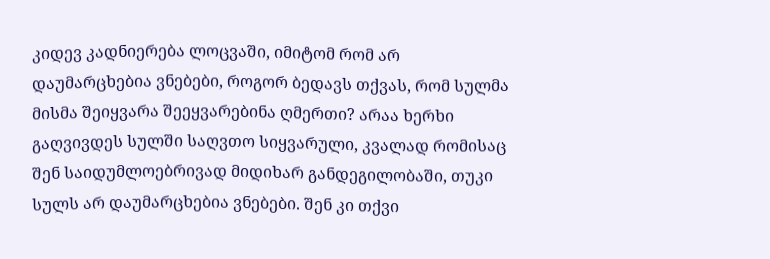კიდევ კადნიერება ლოცვაში, იმიტომ რომ არ დაუმარცხებია ვნებები, როგორ ბედავს თქვას, რომ სულმა მისმა შეიყვარა შეეყვარებინა ღმერთი? არაა ხერხი გაღვივდეს სულში საღვთო სიყვარული, კვალად რომისაც შენ საიდუმლოებრივად მიდიხარ განდეგილობაში, თუკი სულს არ დაუმარცხებია ვნებები. შენ კი თქვი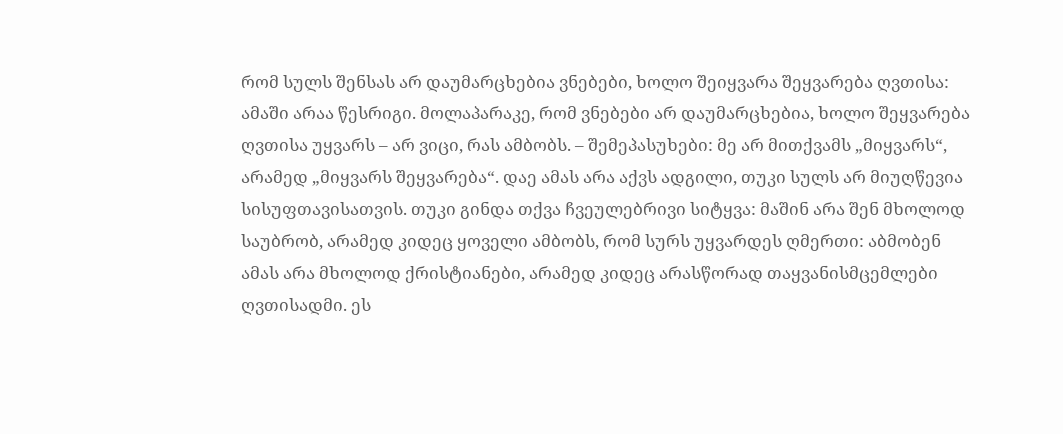რომ სულს შენსას არ დაუმარცხებია ვნებები, ხოლო შეიყვარა შეყვარება ღვთისა: ამაში არაა წესრიგი. მოლაპარაკე, რომ ვნებები არ დაუმარცხებია, ხოლო შეყვარება ღვთისა უყვარს – არ ვიცი, რას ამბობს. – შემეპასუხები: მე არ მითქვამს „მიყვარს“, არამედ „მიყვარს შეყვარება“. დაე ამას არა აქვს ადგილი, თუკი სულს არ მიუღწევია სისუფთავისათვის. თუკი გინდა თქვა ჩვეულებრივი სიტყვა: მაშინ არა შენ მხოლოდ საუბრობ, არამედ კიდეც ყოველი ამბობს, რომ სურს უყვარდეს ღმერთი: აბმობენ ამას არა მხოლოდ ქრისტიანები, არამედ კიდეც არასწორად თაყვანისმცემლები ღვთისადმი. ეს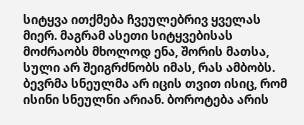სიტყვა ითქმება ჩვეულებრივ ყველას მიერ. მაგრამ ასეთი სიტყვებისას მოძრაობს მხოლოდ ენა, შორის მათსა, სული არ შეიგრძნობს იმას, რას ამბობს. ბევრმა სნეულმა არ იცის თვით ისიც, რომ ისინი სნეულნი არიან. ბოროტება არის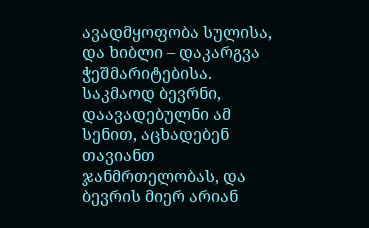ავადმყოფობა სულისა, და ხიბლი – დაკარგვა ჭეშმარიტებისა. საკმაოდ ბევრნი, დაავადებულნი ამ სენით, აცხადებენ თავიანთ ჯანმრთელობას, და ბევრის მიერ არიან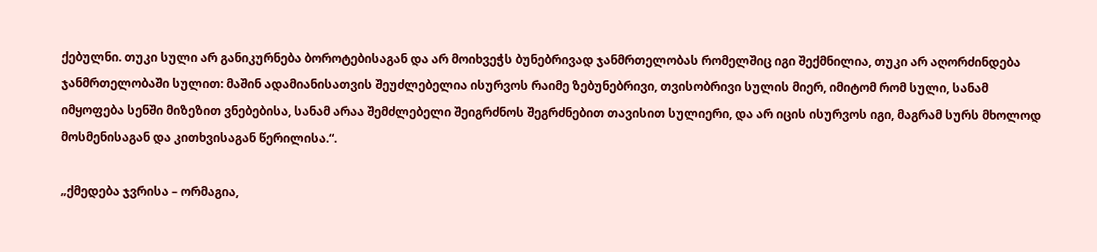ქებულნი. თუკი სული არ განიკურნება ბოროტებისაგან და არ მოიხვეჭს ბუნებრივად ჯანმრთელობას რომელშიც იგი შექმნილია, თუკი არ აღორძინდება ჯანმრთელობაში სულით: მაშინ ადამიანისათვის შეუძლებელია ისურვოს რაიმე ზებუნებრივი, თვისობრივი სულის მიერ, იმიტომ რომ სული, სანამ იმყოფება სენში მიზეზით ვნებებისა, სანამ არაა შემძლებელი შეიგრძნოს შეგრძნებით თავისით სულიერი, და არ იცის ისურვოს იგი, მაგრამ სურს მხოლოდ მოსმენისაგან და კითხვისაგან წერილისა.“.

„ქმედება ჯვრისა – ორმაგია,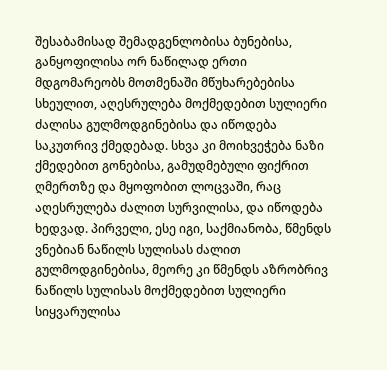შესაბამისად შემადგენლობისა ბუნებისა, განყოფილისა ორ ნაწილად ერთი მდგომარეობს მოთმენაში მწუხარებებისა სხეულით, აღესრულება მოქმედებით სულიერი ძალისა გულმოდგინებისა და იწოდება საკუთრივ ქმედებად. სხვა კი მოიხვეჭება ნაზი ქმედებით გონებისა, გამუდმებული ფიქრით ღმერთზე და მყოფობით ლოცვაში, რაც აღესრულება ძალით სურვილისა, და იწოდება ხედვად. პირველი, ესე იგი, საქმიანობა, წმენდს ვნებიან ნაწილს სულისას ძალით გულმოდგინებისა, მეორე კი წმენდს აზრობრივ ნაწილს სულისას მოქმედებით სულიერი სიყვარულისა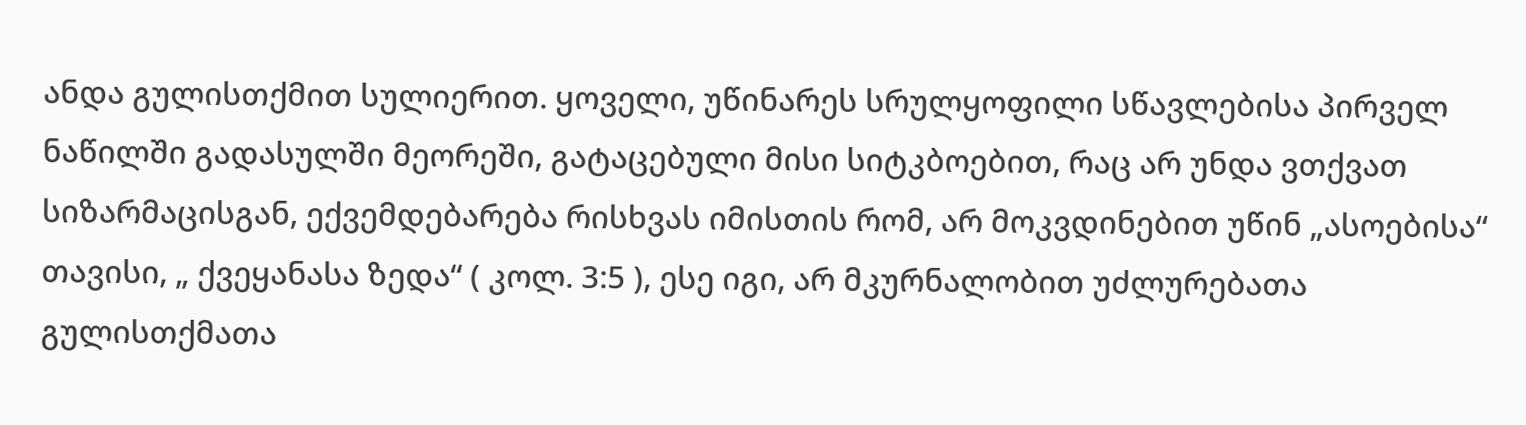ანდა გულისთქმით სულიერით. ყოველი, უწინარეს სრულყოფილი სწავლებისა პირველ ნაწილში გადასულში მეორეში, გატაცებული მისი სიტკბოებით, რაც არ უნდა ვთქვათ სიზარმაცისგან, ექვემდებარება რისხვას იმისთის რომ, არ მოკვდინებით უწინ „ასოებისა“ თავისი, „ ქვეყანასა ზედა“ ( კოლ. 3:5 ), ესე იგი, არ მკურნალობით უძლურებათა გულისთქმათა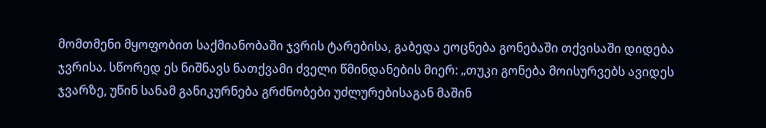მომთმენი მყოფობით საქმიანობაში ჯვრის ტარებისა, გაბედა ეოცნება გონებაში თქვისაში დიდება ჯვრისა. სწორედ ეს ნიშნავს ნათქვამი ძველი წმინდანების მიერ: „თუკი გონება მოისურვებს ავიდეს ჯვარზე, უწინ სანამ განიკურნება გრძნობები უძლურებისაგან მაშინ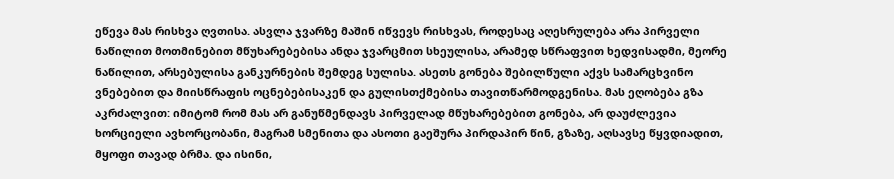ეწევა მას რისხვა ღვთისა. ასვლა ჯვარზე მაშინ იწვევს რისხვას, როდესაც აღესრულება არა პირველი ნაწილით მოთმინებით მწუხარებებისა ანდა ჯვარცმით სხეულისა, არამედ სწრაფვით ხედვისადმი, მეორე ნაწილით, არსებულისა განკურნების შემდეგ სულისა. ასეთს გონება შებილწული აქვს სამარცხვინო ვნებებით და მიისწრაფის ოცნებებისაკენ და გულისთქმებისა თავითწარმოდგენისა. მას ეღობება გზა აკრძალვით: იმიტომ რომ მას არ განუწმენდავს პირველად მწუხარებებით გონება, არ დაუძლევია ხორციელი ავხორცობანი, მაგრამ სმენითა და ასოთი გაეშურა პირდაპირ წინ, გზაზე, აღსავსე წყვდიადით, მყოფი თავად ბრმა. და ისინი,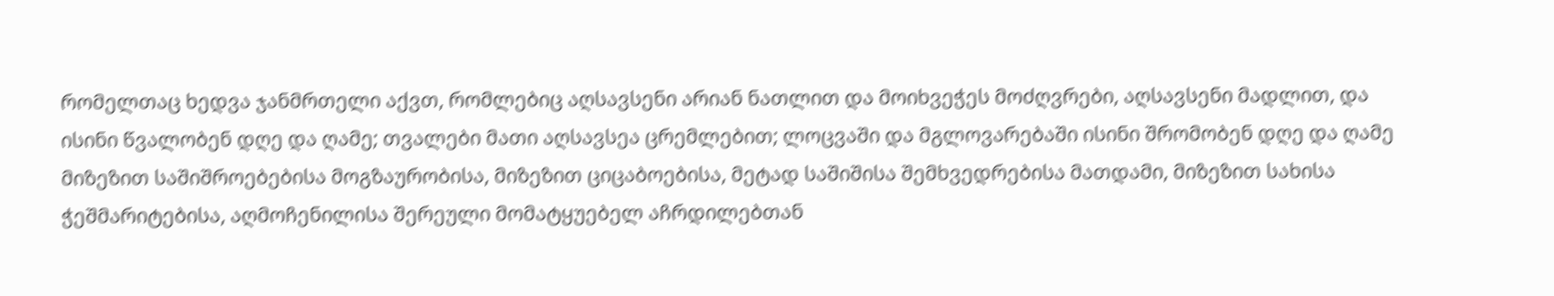რომელთაც ხედვა ჯანმრთელი აქვთ, რომლებიც აღსავსენი არიან ნათლით და მოიხვეჭეს მოძღვრები, აღსავსენი მადლით, და ისინი წვალობენ დღე და ღამე; თვალები მათი აღსავსეა ცრემლებით; ლოცვაში და მგლოვარებაში ისინი შრომობენ დღე და ღამე მიზეზით საშიშროებებისა მოგზაურობისა, მიზეზით ციცაბოებისა, მეტად საშიშისა შემხვედრებისა მათდამი, მიზეზით სახისა ჭეშმარიტებისა, აღმოჩენილისა შერეული მომატყუებელ აჩრდილებთან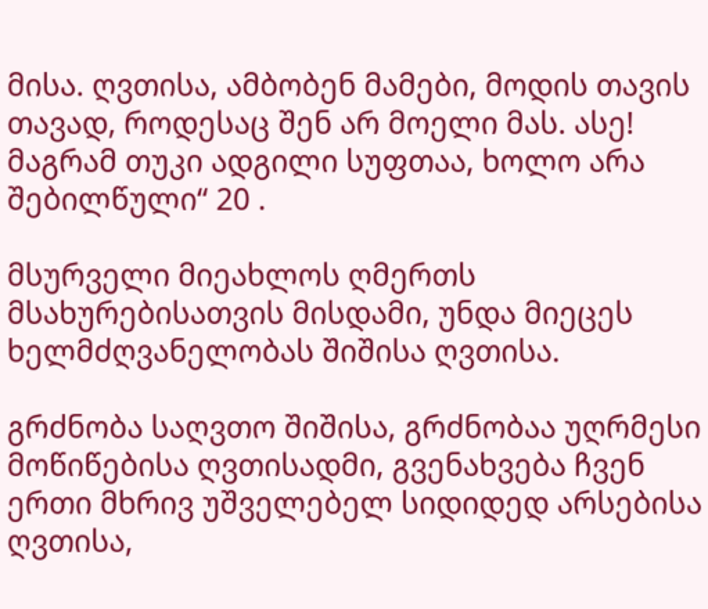მისა. ღვთისა, ამბობენ მამები, მოდის თავის თავად, როდესაც შენ არ მოელი მას. ასე! მაგრამ თუკი ადგილი სუფთაა, ხოლო არა შებილწული“ 20 .

მსურველი მიეახლოს ღმერთს მსახურებისათვის მისდამი, უნდა მიეცეს ხელმძღვანელობას შიშისა ღვთისა.

გრძნობა საღვთო შიშისა, გრძნობაა უღრმესი მოწიწებისა ღვთისადმი, გვენახვება ჩვენ ერთი მხრივ უშველებელ სიდიდედ არსებისა ღვთისა,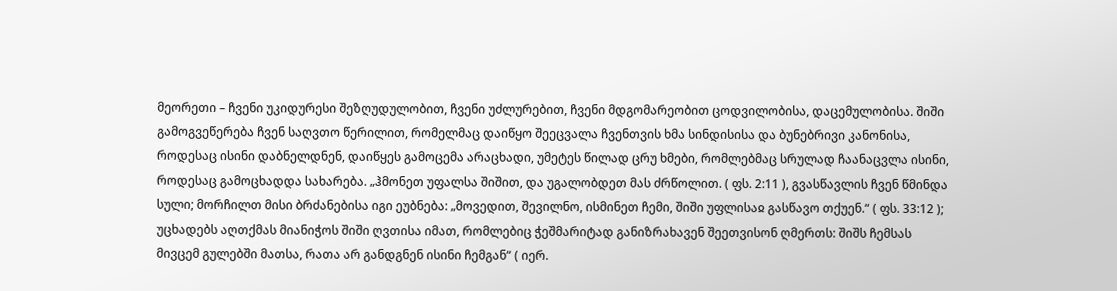მეორეთი – ჩვენი უკიდურესი შეზღუდულობით, ჩვენი უძლურებით, ჩვენი მდგომარეობით ცოდვილობისა, დაცემულობისა. შიში გამოგვეწერება ჩვენ საღვთო წერილით, რომელმაც დაიწყო შეეცვალა ჩვენთვის ხმა სინდისისა და ბუნებრივი კანონისა, როდესაც ისინი დაბნელდნენ, დაიწყეს გამოცემა არაცხადი, უმეტეს წილად ცრუ ხმები, რომლებმაც სრულად ჩაანაცვლა ისინი, როდესაც გამოცხადდა სახარება. „ჰმონეთ უფალსა შიშით, და უგალობდეთ მას ძრწოლით. ( ფს. 2:11 ), გვასწავლის ჩვენ წმინდა სული; მორჩილთ მისი ბრძანებისა იგი ეუბნება: „მოვედით, შევილნო, ისმინეთ ჩემი, შიში უფლისაჲ გასწავო თქუენ.“ ( ფს. 33:12 ); უცხადებს აღთქმას მიანიჭოს შიში ღვთისა იმათ, რომლებიც ჭეშმარიტად განიზრახავენ შეეთვისონ ღმერთს: შიშს ჩემსას მივცემ გულებში მათსა, რათა არ განდგნენ ისინი ჩემგან“ ( იერ.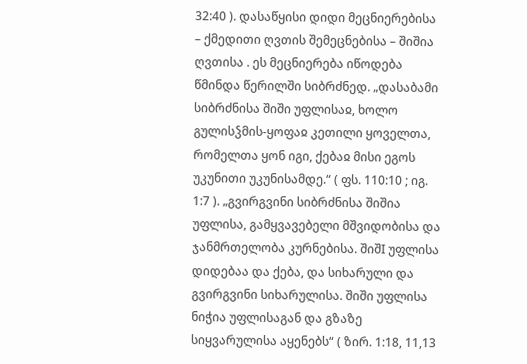32:40 ). დასაწყისი დიდი მეცნიერებისა – ქმედითი ღვთის შემეცნებისა – შიშია ღვთისა . ეს მეცნიერება იწოდება წმინდა წერილში სიბრძნედ. „დასაბამი სიბრძნისა შიში უფლისაჲ, ხოლო გულისჴმის-ყოფაჲ კეთილი ყოველთა, რომელთა ყონ იგი, ქებაჲ მისი ეგოს უკუნითი უკუნისამდე.“ ( ფს. 110:10 ; იგ. 1:7 ). „გვირგვინი სიბრძნისა შიშია უფლისა, გამყვავებელი მშვიდობისა და ჯანმრთელობა კურნებისა. შიშI უფლისა დიდებაა და ქება, და სიხარული და გვირგვინი სიხარულისა. შიში უფლისა ნიჭია უფლისაგან და გზაზე სიყვარულისა აყენებს“ ( ზირ. 1:18, 11,13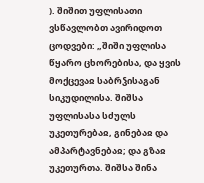). შიშით უფლისათი ვსწავლობთ ავირიდოთ ცოდვები: „შიში უფლისა წყარო ცხორებისა, და ყვის მოქცევაჲ საბრჴისაგან სიკუდილისა. შიშსა უფლისასა სძულს უკეთურებაჲ, გინებაჲ და ამპარტავნებაჲ; და გზაჲ უკეთურთა. შიშსა შინა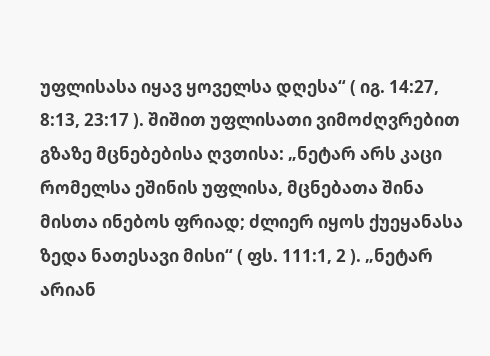უფლისასა იყავ ყოველსა დღესა“ ( იგ. 14:27, 8:13, 23:17 ). შიშით უფლისათი ვიმოძღვრებით გზაზე მცნებებისა ღვთისა: „ნეტარ არს კაცი რომელსა ეშინის უფლისა, მცნებათა შინა მისთა ინებოს ფრიად; ძლიერ იყოს ქუეყანასა ზედა ნათესავი მისი“ ( ფს. 111:1, 2 ). „ნეტარ არიან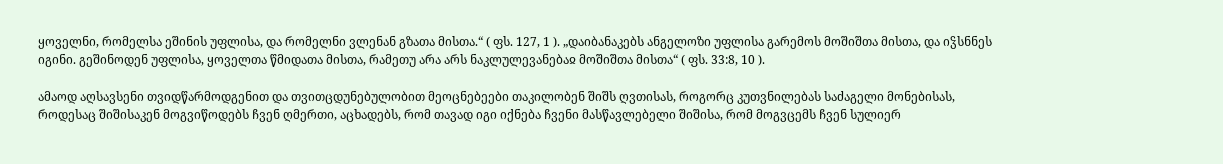ყოველნი, რომელსა ეშინის უფლისა, და რომელნი ვლენან გზათა მისთა.“ ( ფს. 127, 1 ). „დაიბანაკებს ანგელოზი უფლისა გარემოს მოშიშთა მისთა, და იჴსნნეს იგინი. გეშინოდენ უფლისა, ყოველთა წმიდათა მისთა, რამეთუ არა არს ნაკლულევანებაჲ მოშიშთა მისთა“ ( ფს. 33:8, 10 ).

ამაოდ აღსავსენი თვიდწარმოდგენით და თვითცდუნებულობით მეოცნებეები თაკილობენ შიშს ღვთისას, როგორც კუთვნილებას საძაგელი მონებისას, როდესაც შიშისაკენ მოგვიწოდებს ჩვენ ღმერთი, აცხადებს, რომ თავად იგი იქნება ჩვენი მასწავლებელი შიშისა, რომ მოგვცემს ჩვენ სულიერ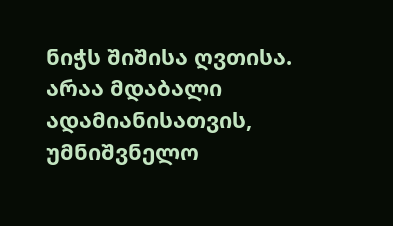ნიჭს შიშისა ღვთისა. არაა მდაბალი ადამიანისათვის, უმნიშვნელო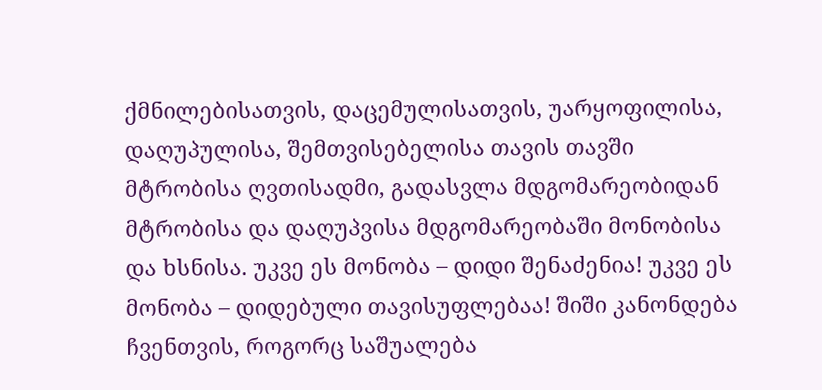ქმნილებისათვის, დაცემულისათვის, უარყოფილისა, დაღუპულისა, შემთვისებელისა თავის თავში მტრობისა ღვთისადმი, გადასვლა მდგომარეობიდან მტრობისა და დაღუპვისა მდგომარეობაში მონობისა და ხსნისა. უკვე ეს მონობა – დიდი შენაძენია! უკვე ეს მონობა – დიდებული თავისუფლებაა! შიში კანონდება ჩვენთვის, როგორც საშუალება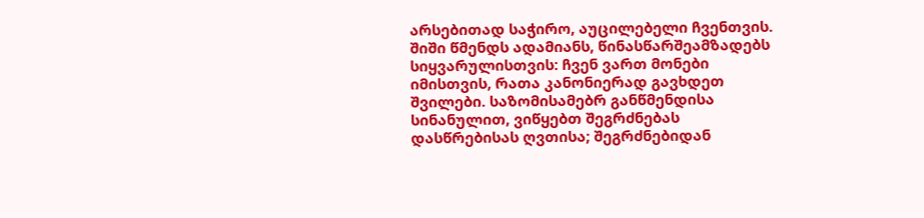არსებითად საჭირო, აუცილებელი ჩვენთვის. შიში წმენდს ადამიანს, წინასწარშეამზადებს სიყვარულისთვის: ჩვენ ვართ მონები იმისთვის, რათა კანონიერად გავხდეთ შვილები. საზომისამებრ განწმენდისა სინანულით, ვიწყებთ შეგრძნებას დასწრებისას ღვთისა; შეგრძნებიდან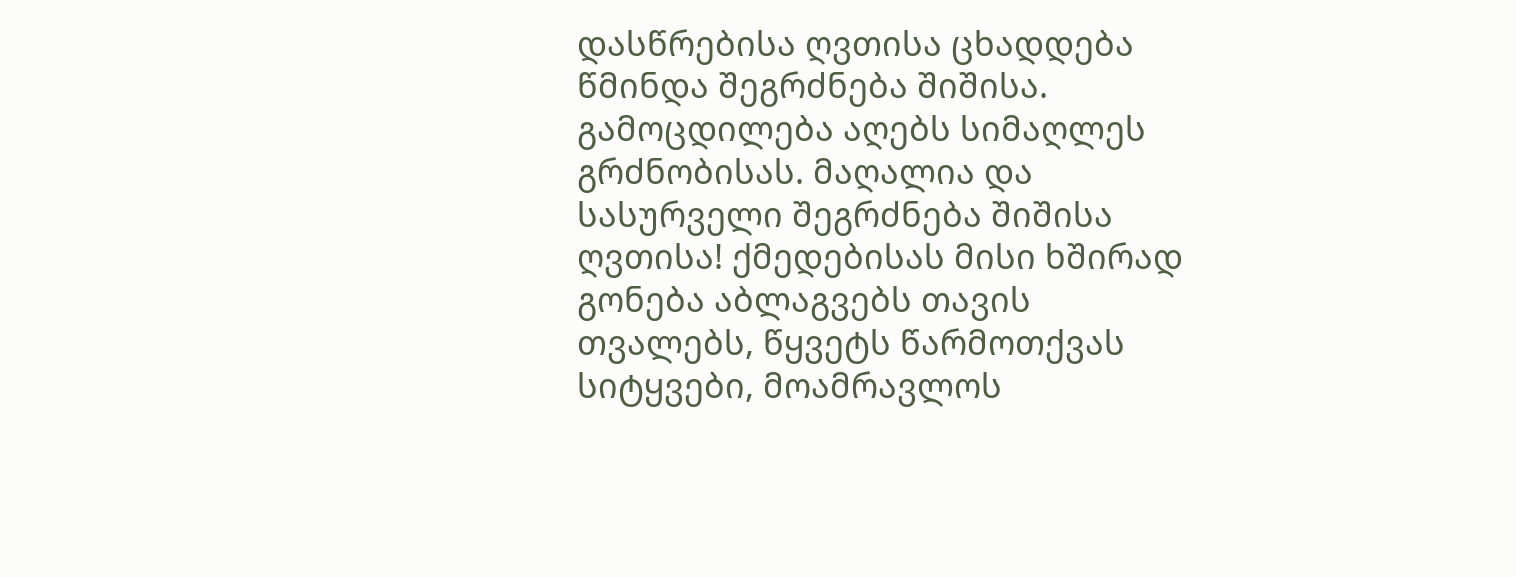დასწრებისა ღვთისა ცხადდება წმინდა შეგრძნება შიშისა. გამოცდილება აღებს სიმაღლეს გრძნობისას. მაღალია და სასურველი შეგრძნება შიშისა ღვთისა! ქმედებისას მისი ხშირად გონება აბლაგვებს თავის თვალებს, წყვეტს წარმოთქვას სიტყვები, მოამრავლოს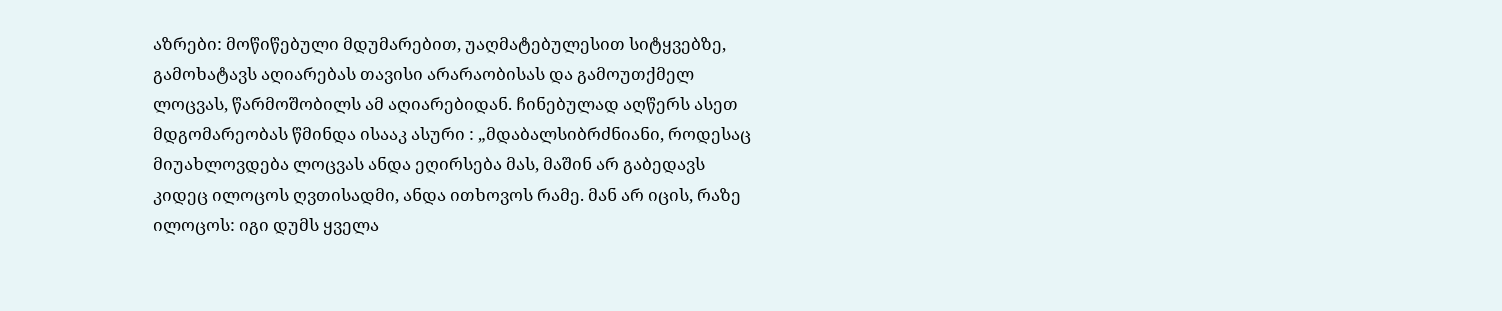აზრები: მოწიწებული მდუმარებით, უაღმატებულესით სიტყვებზე, გამოხატავს აღიარებას თავისი არარაობისას და გამოუთქმელ ლოცვას, წარმოშობილს ამ აღიარებიდან. ჩინებულად აღწერს ასეთ მდგომარეობას წმინდა ისააკ ასური : „მდაბალსიბრძნიანი, როდესაც მიუახლოვდება ლოცვას ანდა ეღირსება მას, მაშინ არ გაბედავს კიდეც ილოცოს ღვთისადმი, ანდა ითხოვოს რამე. მან არ იცის, რაზე ილოცოს: იგი დუმს ყველა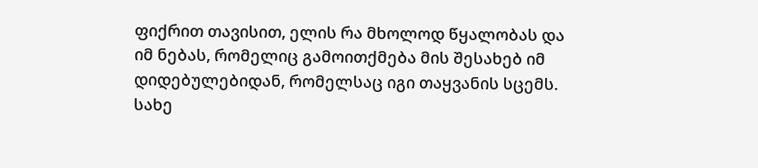ფიქრით თავისით, ელის რა მხოლოდ წყალობას და იმ ნებას, რომელიც გამოითქმება მის შესახებ იმ დიდებულებიდან, რომელსაც იგი თაყვანის სცემს. სახე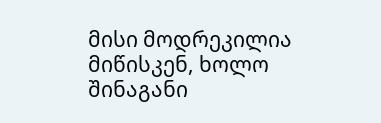მისი მოდრეკილია მიწისკენ, ხოლო შინაგანი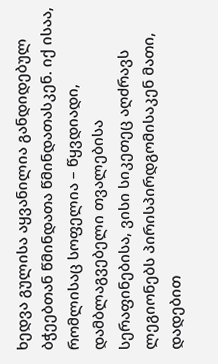ხედვა გულისა აყვანილია განდიდებულ ბჭეებთან წმინდათა წმინდათასკენ. იქ ისაა, რომლისაც სოფელია – წყვდიადი, დამბლაგვებელი თვალებისა სერაფინებისა, ვისი სიკეთეც აღძრავს ლეგიონებს პირისპირდგომისაკენ მათი, დადებით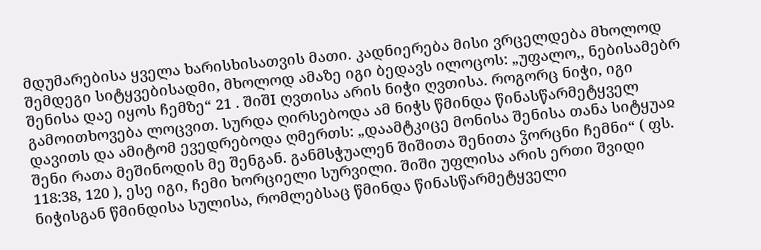მდუმარებისა ყველა ხარისხისათვის მათი. კადნიერება მისი ვრცელდება მხოლოდ შემდეგი სიტყვებისადმი, მხოლოდ ამაზე იგი ბედავს ილოცოს: „უფალო,, ნებისამებრ შენისა დაე იყოს ჩემზე“ 21 . შიშI ღვთისა არის ნიჭი ღვთისა. როგორც ნიჭი, იგი გამოითხოვება ლოცვით. სურდა ღირსებოდა ამ ნიჭს წმინდა წინასწარმეტყველ დავითს და ამიტომ ევედრებოდა ღმერთს: „დაამტკიცე მონისა შენისა თანა სიტყუაჲ შენი რათა მეშინოდის მე შენგან. განმსჭუალენ შიშითა შენითა ჴორცნი ჩემნი“ ( ფს. 118:38, 120 ), ესე იგი, ჩემი ხორციელი სურვილი. შიში უფლისა არის ერთი შვიდი ნიჭისგან წმინდისა სულისა, რომლებსაც წმინდა წინასწარმეტყველი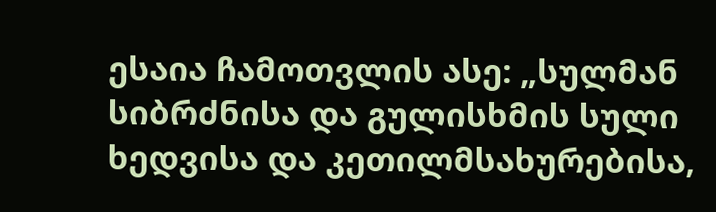ესაია ჩამოთვლის ასე: „სულმან სიბრძნისა და გულისხმის სული ხედვისა და კეთილმსახურებისა,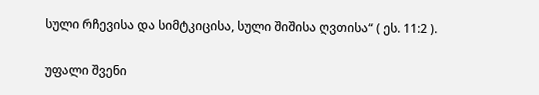სული რჩევისა და სიმტკიცისა, სული შიშისა ღვთისა“ ( ეს. 11:2 ).

უფალი შვენი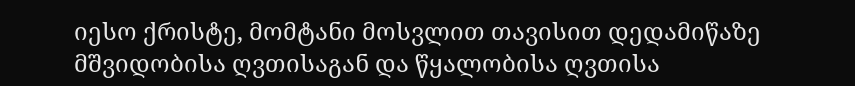იესო ქრისტე, მომტანი მოსვლით თავისით დედამიწაზე მშვიდობისა ღვთისაგან და წყალობისა ღვთისა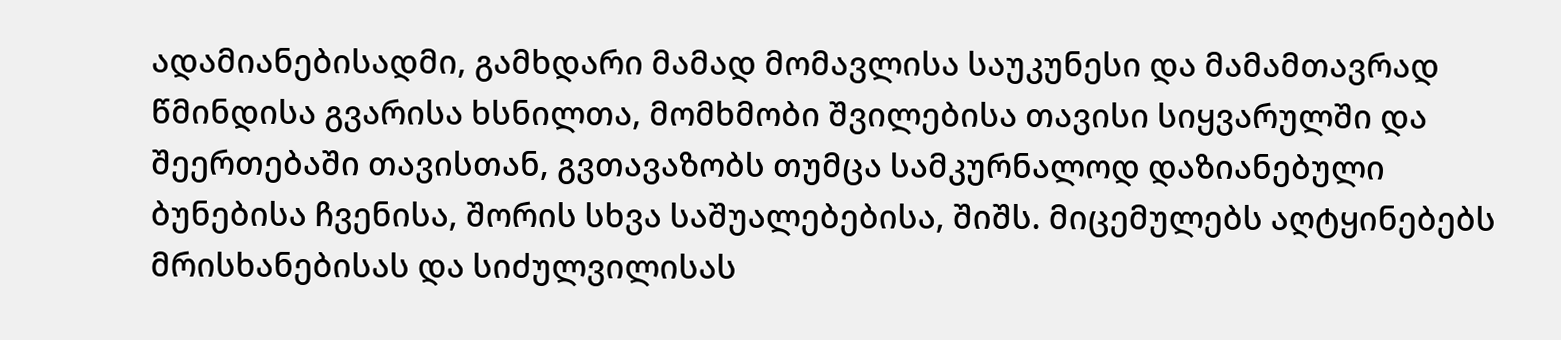ადამიანებისადმი, გამხდარი მამად მომავლისა საუკუნესი და მამამთავრად წმინდისა გვარისა ხსნილთა, მომხმობი შვილებისა თავისი სიყვარულში და შეერთებაში თავისთან, გვთავაზობს თუმცა სამკურნალოდ დაზიანებული ბუნებისა ჩვენისა, შორის სხვა საშუალებებისა, შიშს. მიცემულებს აღტყინებებს მრისხანებისას და სიძულვილისას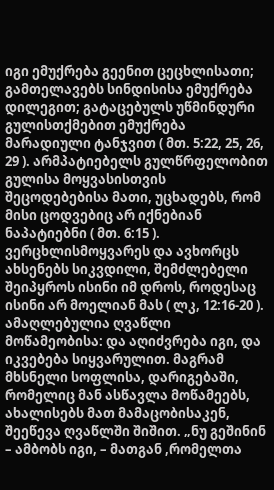იგი ემუქრება გეენით ცეცხლისათი; გამთელავებს სინდისისა ემუქრება დილეგით; გატაცებულს უწმინდური გულისთქმებით ემუქრება მარადიული ტანჯვით ( მთ. 5:22, 25, 26, 29 ). არმპატიებელს გულწრფელობით გულისა მოყვასისთვის შეცოდებებისა მათი, უცხადებს, რომ მისი ცოდვებიც არ იქნებიან ნაპატიებნი ( მთ. 6:15 ). ვერცხლისმოყვარეს და ავხორცს ახსენებს სიკვდილი, შემძლებელი შეიპყროს ისინი იმ დროს, როდესაც ისინი არ მოელიან მას ( ლკ, 12:16-20 ). ამაღლებულია ღვაწლი მოწამეობისა: და აღიძვრება იგი, და იკვებება სიყვარულით. მაგრამ მხსნელი სოფლისა, დარიგებაში, რომელიც მან ასწავლა მოწამეებს, ახალისებს მათ მამაცობისაკენ, შეეწევა ღვაწლში შიშით. „ნუ გეშინინ – ამბობს იგი, – მათგან ,რომელთა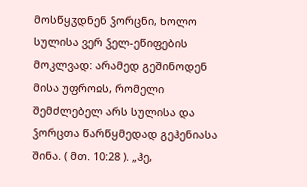მოსწყჳდნენ ჴორცნი, ხოლო სულისა ვერ ჴელ-ეწიფების მოკლვად: არამედ გეშინოდენ მისა უფროჲს, რომელი შემძლებელ არს სულისა და ჴორცთა წარწყმედად გეჰენიასა შინა. ( მთ. 10:28 ). „ჰე,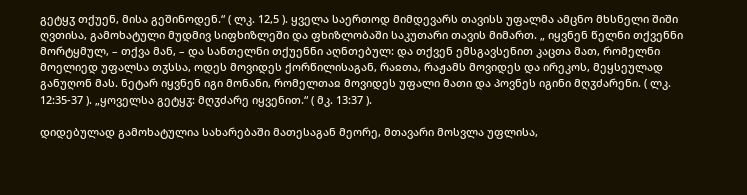გეტყჳ თქუენ, მისა გეშინოდენ.“ ( ლკ. 12,5 ). ყველა საერთოდ მიმდევარს თავისს უფალმა ამცნო მხსნელი შიში ღვთისა, გამოხატული მუდმივ სიფხიზლეში და ფხიზლობაში საკუთარი თავის მიმართ. „ იყვნენ წელნი თქვენნი მორტყმულ, – თქვა მან, – და სანთელნი თქუენნი აღნთებულ: და თქვენ ემსგავსენით კაცთა მათ, რომელნი მოელიედ უფალსა თჳსსა, ოდეს მოვიდეს ქორწილისაგან, რაჲთა, რაჟამს მოვიდეს და ირეკოს, მეყსეულად განუღონ მას. ნეტარ იყვნენ იგი მონანი, რომელთაჲ მოვიდეს უფალი მათი და პოვნეს იგინი მღჳძარენი. ( ლკ. 12:35-37 ). „ყოველსა გეტყჳ: მღჳძარე იყვენით.“ ( მკ. 13:37 ).

დიდებულად გამოხატულია სახარებაში მათესაგან მეორე, მთავარი მოსვლა უფლისა,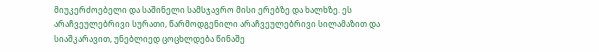მიუკერძოებელი და საშინელი სამსჯავრო მისი ერებზე და ხალხზე. ეს არაჩვეულებრივი სურათი, წარმოდგენილი არაჩვეულებრივი სილამაზით და სიაშკარავით, უნებლიედ ცოცხლდება წინაშე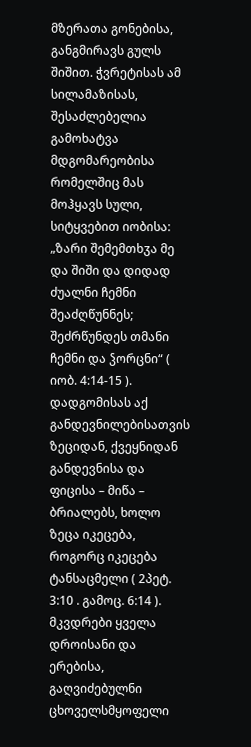მზერათა გონებისა, განგმირავს გულს შიშით. ჭვრეტისას ამ სილამაზისას, შესაძლებელია გამოხატვა მდგომარეობისა რომელშიც მას მოჰყავს სული, სიტყვებით იობისა: „ზარი შემემთხჳა მე და შიში და დიდად ძუალნი ჩემნი შეაძღწუნნეს; შეძრწუნდეს თმანი ჩემნი და ჴორცნი“ ( იობ. 4:14-15 ). დადგომისას აქ განდევნილებისათვის ზეციდან, ქვეყნიდან განდევნისა და ფიცისა – მიწა – ბრიალებს, ხოლო ზეცა იკეცება, როგორც იკეცება ტანსაცმელი ( 2პეტ. 3:10 . გამოც. 6:14 ). მკვდრები ყველა დროისანი და ერებისა, გაღვიძებულნი ცხოველსმყოფელი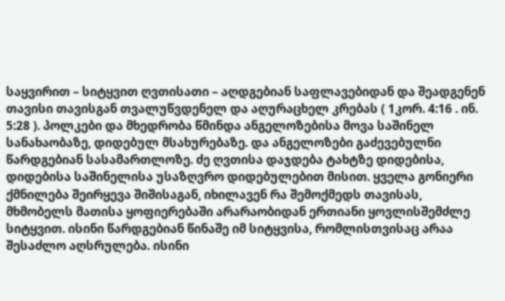საყვირით – სიტყვით ღვთისათი – აღდგებიან საფლავებიდან და შეადგენენ თავისი თავისგან თვალუწვდენელ და აღურაცხელ კრებას ( 1კორ. 4:16 . ინ. 5:28 ). პოლკები და მხედრობა წმინდა ანგელოზებისა მოვა საშინელ სანახაობაზე, დიდებულ მსახურებაზე. და ანგელოზები გაძევებულნი წარდგებიან სასამართლოზე. ძე ღვთისა დაჯდება ტახტზე დიდებისა, დიდებისა საშინელისა უსაზღვრო დიდებულებით მისით. ყველა გონიერი ქმნილება შეირყევა შიშისაგან, იხილავენ რა შემოქმედს თავისას, მხმობელს მათისა ყოფიერებაში არარაობიდან ერთიანი ყოვლისშემძლე სიტყვით. ისინი წარდგებიან წინაშე იმ სიტყვისა, რომლისთვისაც არაა შესაძლო აღსრულება. ისინი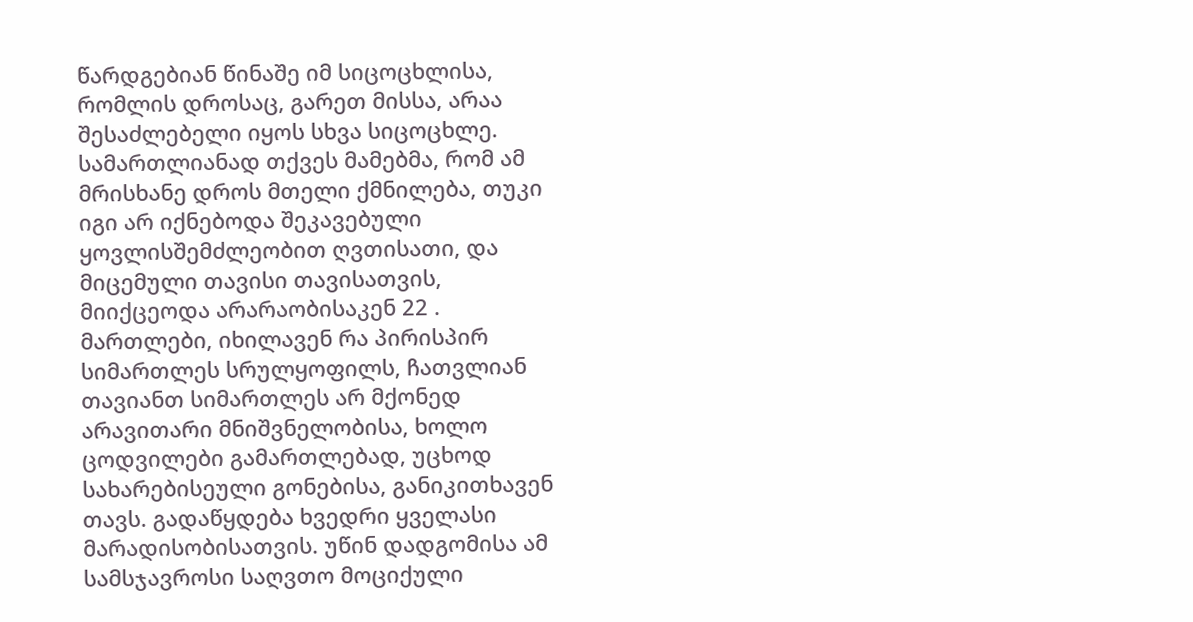წარდგებიან წინაშე იმ სიცოცხლისა, რომლის დროსაც, გარეთ მისსა, არაა შესაძლებელი იყოს სხვა სიცოცხლე. სამართლიანად თქვეს მამებმა, რომ ამ მრისხანე დროს მთელი ქმნილება, თუკი იგი არ იქნებოდა შეკავებული ყოვლისშემძლეობით ღვთისათი, და მიცემული თავისი თავისათვის, მიიქცეოდა არარაობისაკენ 22 . მართლები, იხილავენ რა პირისპირ სიმართლეს სრულყოფილს, ჩათვლიან თავიანთ სიმართლეს არ მქონედ არავითარი მნიშვნელობისა, ხოლო ცოდვილები გამართლებად, უცხოდ სახარებისეული გონებისა, განიკითხავენ თავს. გადაწყდება ხვედრი ყველასი მარადისობისათვის. უწინ დადგომისა ამ სამსჯავროსი საღვთო მოციქული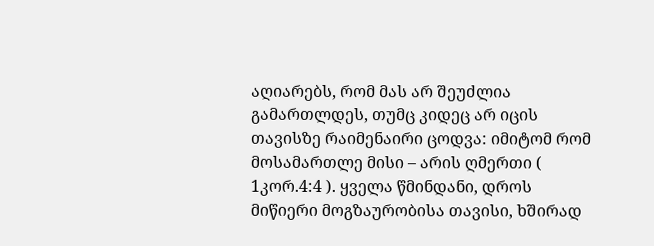აღიარებს, რომ მას არ შეუძლია გამართლდეს, თუმც კიდეც არ იცის თავისზე რაიმენაირი ცოდვა: იმიტომ რომ მოსამართლე მისი – არის ღმერთი ( 1კორ.4:4 ). ყველა წმინდანი, დროს მიწიერი მოგზაურობისა თავისი, ხშირად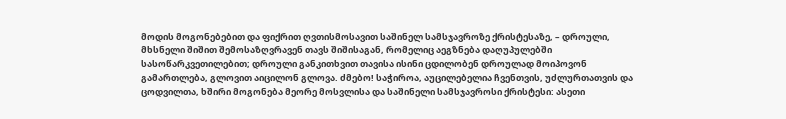მოდის მოგონებებით და ფიქრით ღვთისმოსავით საშინელ სამსჯავროზე ქრისტესაზე, – დროული, მხსნელი შიშით შემოსაზღვრავენ თავს შიშისაგან, რომელიც აეგზნება დაღუპულებში სასოწარკვეთილებით; დროული განკითხვით თავისა ისინი ცდილობენ დროულად მოიპოვონ გამართლება, გლოვით აიცილონ გლოვა. ძმებო! საჭიროა, აუცილებელია ჩვენთვის, უძლურთათვის და ცოდვილთა, ხშირი მოგონება მეორე მოსვლისა და საშინელი სამსჯავროსი ქრისტესი: ასეთი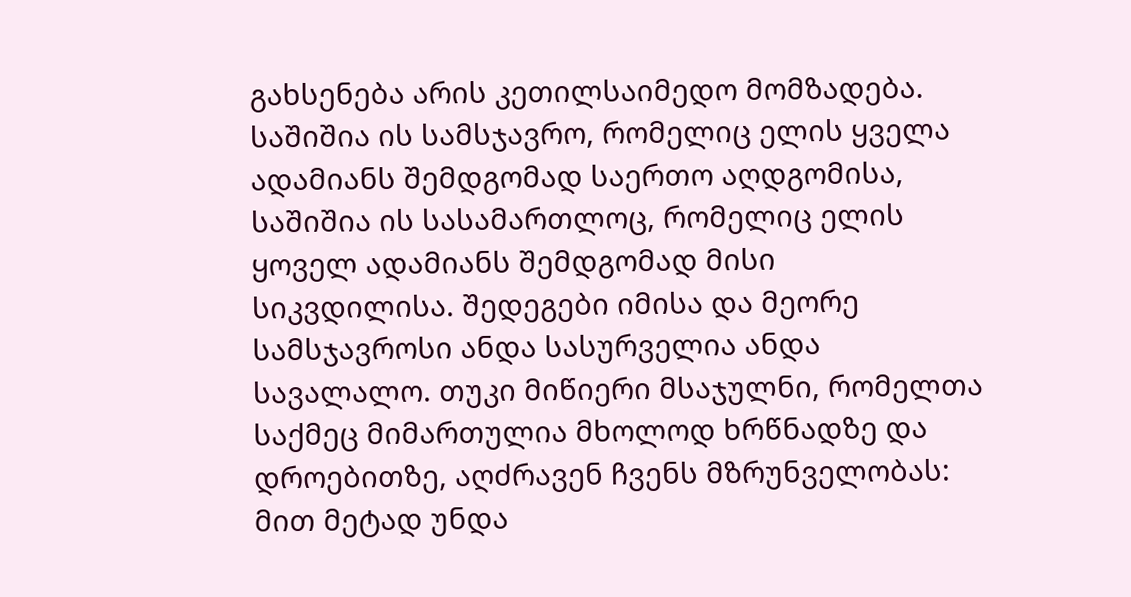გახსენება არის კეთილსაიმედო მომზადება. საშიშია ის სამსჯავრო, რომელიც ელის ყველა ადამიანს შემდგომად საერთო აღდგომისა, საშიშია ის სასამართლოც, რომელიც ელის ყოველ ადამიანს შემდგომად მისი სიკვდილისა. შედეგები იმისა და მეორე სამსჯავროსი ანდა სასურველია ანდა სავალალო. თუკი მიწიერი მსაჯულნი, რომელთა საქმეც მიმართულია მხოლოდ ხრწნადზე და დროებითზე, აღძრავენ ჩვენს მზრუნველობას: მით მეტად უნდა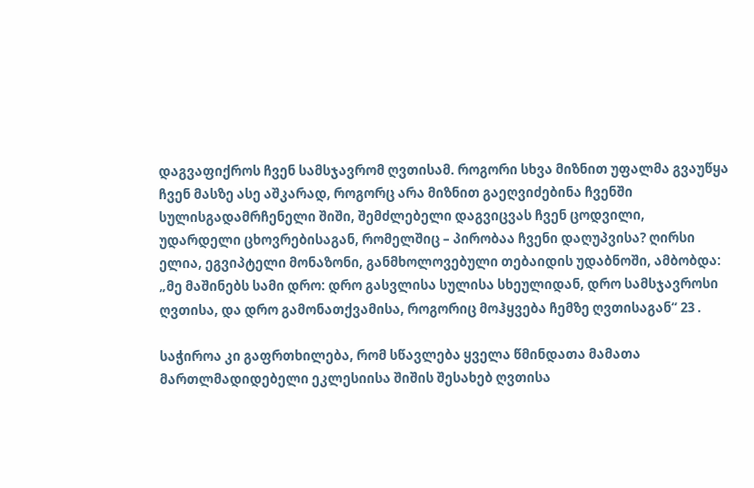დაგვაფიქროს ჩვენ სამსჯავრომ ღვთისამ. როგორი სხვა მიზნით უფალმა გვაუწყა ჩვენ მასზე ასე აშკარად, როგორც არა მიზნით გაეღვიძებინა ჩვენში სულისგადამრჩენელი შიში, შემძლებელი დაგვიცვას ჩვენ ცოდვილი, უდარდელი ცხოვრებისაგან, რომელშიც – პირობაა ჩვენი დაღუპვისა? ღირსი ელია, ეგვიპტელი მონაზონი, განმხოლოვებული თებაიდის უდაბნოში, ამბობდა: „მე მაშინებს სამი დრო: დრო გასვლისა სულისა სხეულიდან, დრო სამსჯავროსი ღვთისა, და დრო გამონათქვამისა, როგორიც მოჰყვება ჩემზე ღვთისაგან“ 23 .

საჭიროა კი გაფრთხილება, რომ სწავლება ყველა წმინდათა მამათა მართლმადიდებელი ეკლესიისა შიშის შესახებ ღვთისა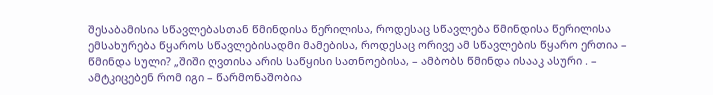შესაბამისია სწავლებასთან წმინდისა წერილისა, როდესაც სწავლება წმინდისა წერილისა ემსახურება წყაროს სწავლებისადმი მამებისა, როდესაც ორივე ამ სწავლების წყარო ერთია – წმინდა სული? „შიში ღვთისა არის საწყისი სათნოებისა, – ამბობს წმინდა ისააკ ასური . – ამტკიცებენ რომ იგი – წარმონაშობია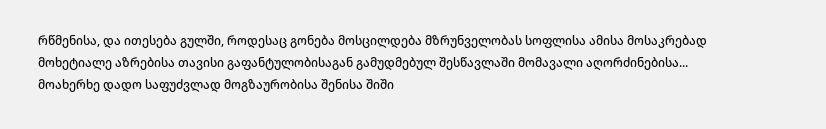რწმენისა, და ითესება გულში, როდესაც გონება მოსცილდება მზრუნველობას სოფლისა ამისა მოსაკრებად მოხეტიალე აზრებისა თავისი გაფანტულობისაგან გამუდმებულ შესწავლაში მომავალი აღორძინებისა... მოახერხე დადო საფუძვლად მოგზაურობისა შენისა შიში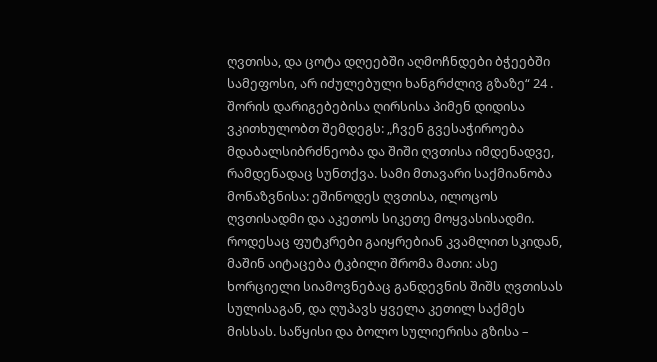ღვთისა, და ცოტა დღეებში აღმოჩნდები ბჭეებში სამეფოსი, არ იძულებული ხანგრძლივ გზაზე“ 24 . შორის დარიგებებისა ღირსისა პიმენ დიდისა ვკითხულობთ შემდეგს: „ჩვენ გვესაჭიროება მდაბალსიბრძნეობა და შიში ღვთისა იმდენადვე, რამდენადაც სუნთქვა. სამი მთავარი საქმიანობა მონაზვნისა: ეშინოდეს ღვთისა, ილოცოს ღვთისადმი და აკეთოს სიკეთე მოყვასისადმი. როდესაც ფუტკრები გაიყრებიან კვამლით სკიდან, მაშინ აიტაცება ტკბილი შრომა მათი: ასე ხორციელი სიამოვნებაც განდევნის შიშს ღვთისას სულისაგან, და ღუპავს ყველა კეთილ საქმეს მისსას. საწყისი და ბოლო სულიერისა გზისა –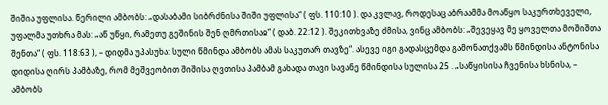შიშია უფლისა. წერილი ამბობს: „დასაბამი სიბრძნისა შიში უფლისა“ ( ფს. 110:10 ). და კვლავ, როდესაც აბრაამმა მოაწყო საკურთხეველი, უფალმა უთხრა მას: „აწ უწყი, რამეთუ გეშინის შენ ღმრთისაჲ“ ( დაბ. 22:12 ). შეკითხვაზე ძმისა, ვინც ამბობს: „შევეყავ მე ყოველთა მოშიშთა შენთა“ ( ფს. 118:63 ), – დიდმა უპასუხა: სული წმინდა ამბობს ამას საკუთარ თავზე“. ასევე იგი გადასცემდა გამონათქვამს წმინდისა ანტონისა დიდისა ღირს პამბაზე, რომ მეშვეობით შიშისა ღვთისა პამბამ გახადა თავი სავანე წმინდისა სულისა 25 . „საწყისისა ჩვენისა ხსნისა, – ამბობს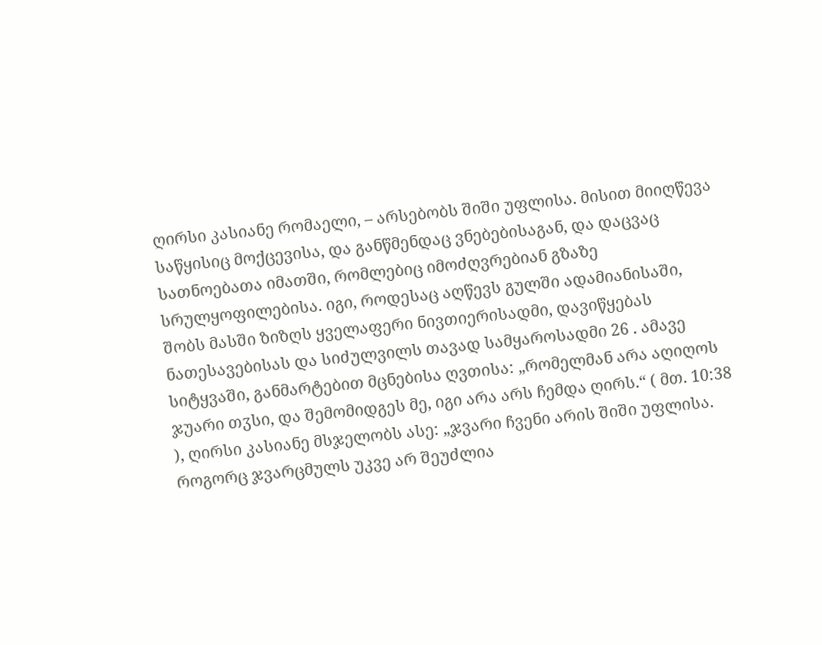ღირსი კასიანე რომაელი, – არსებობს შიში უფლისა. მისით მიიღწევა საწყისიც მოქცევისა, და განწმენდაც ვნებებისაგან, და დაცვაც სათნოებათა იმათში, რომლებიც იმოძღვრებიან გზაზე სრულყოფილებისა. იგი, როდესაც აღწევს გულში ადამიანისაში, შობს მასში ზიზღს ყველაფერი ნივთიერისადმი, დავიწყებას ნათესავებისას და სიძულვილს თავად სამყაროსადმი 26 . ამავე სიტყვაში, განმარტებით მცნებისა ღვთისა: „რომელმან არა აღიღოს ჯუარი თჳსი, და შემომიდგეს მე, იგი არა არს ჩემდა ღირს.“ ( მთ. 10:38 ), ღირსი კასიანე მსჯელობს ასე: „ჯვარი ჩვენი არის შიში უფლისა. როგორც ჯვარცმულს უკვე არ შეუძლია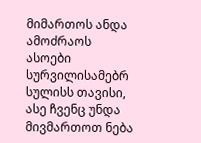მიმართოს ანდა ამოძრაოს ასოები სურვილისამებრ სულისს თავისი, ასე ჩვენც უნდა მივმართოთ ნება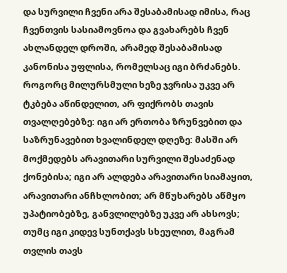და სურვილი ჩვენი არა შესაბამისად იმისა, რაც ჩვენთვის სასიამოვნოა და გვახარებს ჩვენ ახლანდელ დროში, არამედ შესაბამისად კანონისა უფლისა, რომელსაც იგი ბრძანებს. როგორც მილურსმული ხეზე ჯვრისა უკვე არ ტკბება აწინდელით, არ ფიქრობს თავის თვალღებებზე: იგი არ ერთობა ზრუნვებით და საზრუნავებით ხვალინდელ დღეზე: მასში არ მოქმედებს არავითარი სურვილი შესაძენად ქონებისა; იგი არ ალდება არავითარი სიამაყით, არავითარი ანჩხლობით; არ მწუხარებს აწმყო უპატიობებზე, განვლილებზე უკვე არ ახსოვს; თუმც იგი კიდევ სუნთქავს სხეულით, მაგრამ თვლის თავს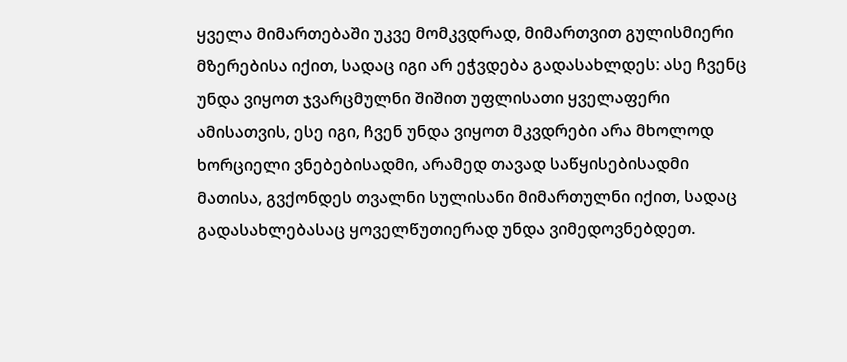ყველა მიმართებაში უკვე მომკვდრად, მიმართვით გულისმიერი მზერებისა იქით, სადაც იგი არ ეჭვდება გადასახლდეს: ასე ჩვენც უნდა ვიყოთ ჯვარცმულნი შიშით უფლისათი ყველაფერი ამისათვის, ესე იგი, ჩვენ უნდა ვიყოთ მკვდრები არა მხოლოდ ხორციელი ვნებებისადმი, არამედ თავად საწყისებისადმი მათისა, გვქონდეს თვალნი სულისანი მიმართულნი იქით, სადაც გადასახლებასაც ყოველწუთიერად უნდა ვიმედოვნებდეთ.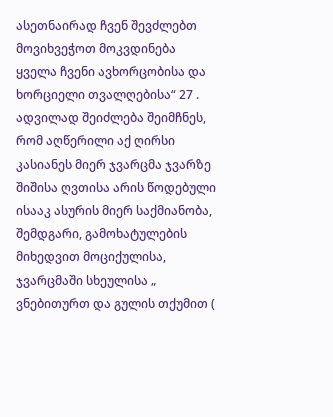ასეთნაირად ჩვენ შევძლებთ მოვიხვეჭოთ მოკვდინება ყველა ჩვენი ავხორცობისა და ხორციელი თვალღებისა“ 27 . ადვილად შეიძლება შეიმჩნეს, რომ აღწერილი აქ ღირსი კასიანეს მიერ ჯვარცმა ჯვარზე შიშისა ღვთისა არის წოდებული ისააკ ასურის მიერ საქმიანობა, შემდგარი, გამოხატულების მიხედვით მოციქულისა, ჯვარცმაში სხეულისა „ ვნებითურთ და გულის თქუმით (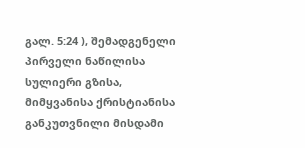გალ. 5:24 ), შემადგენელი პირველი ნაწილისა სულიერი გზისა, მიმყვანისა ქრისტიანისა განკუთვნილი მისდამი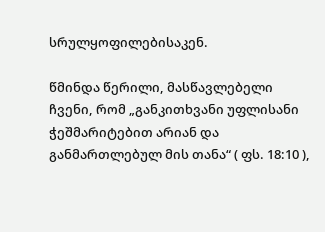სრულყოფილებისაკენ.

წმინდა წერილი, მასწავლებელი ჩვენი, რომ „განკითხვანი უფლისანი ჭეშმარიტებით არიან და განმართლებულ მის თანა“ ( ფს. 18:10 ),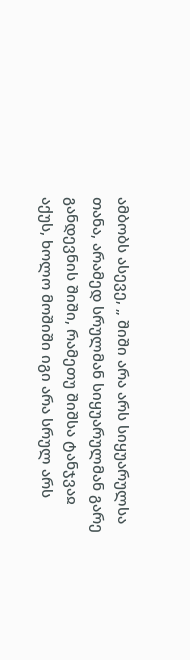ამბობს ასევე, „ შიში არა არს სიყუარულსა თანა, არამედ სრულმან სიყუარულმან გარე განდევნის შიში, რამეთუ შიშსა ტანჯვაჲ აქუს, ხოლო მოშიში იგი არა სრულ არს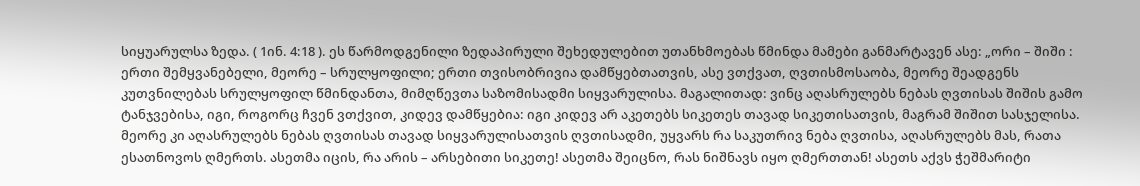სიყუარულსა ზედა. ( 1ინ. 4:18 ). ეს წარმოდგენილი ზედაპირული შეხედულებით უთანხმოებას წმინდა მამები განმარტავენ ასე: „ორი – შიში : ერთი შემყვანებელი, მეორე – სრულყოფილი; ერთი თვისობრივია დამწყებთათვის, ასე ვთქვათ, ღვთისმოსაობა, მეორე შეადგენს კუთვნილებას სრულყოფილ წმინდანთა, მიმღწევთა საზომისადმი სიყვარულისა. მაგალითად: ვინც აღასრულებს ნებას ღვთისას შიშის გამო ტანჯვებისა, იგი, როგორც ჩვენ ვთქვით, კიდევ დამწყებია: იგი კიდევ არ აკეთებს სიკეთეს თავად სიკეთისათვის, მაგრამ შიშით სასჯელისა. მეორე კი აღასრულებს ნებას ღვთისას თავად სიყვარულისათვის ღვთისადმი, უყვარს რა საკუთრივ ნება ღვთისა, აღასრულებს მას, რათა ესათნოვოს ღმერთს. ასეთმა იცის, რა არის – არსებითი სიკეთე! ასეთმა შეიცნო, რას ნიშნავს იყო ღმერთთან! ასეთს აქვს ჭეშმარიტი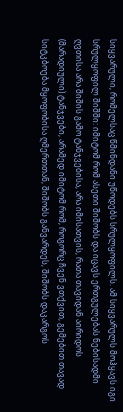სიყვარული, რომელსაც წმინდანი უწოდებს სრულყოფილს. ამ სიყვარულს მოჰყავს იგი სრულყოფილ შიშში: იმიტომ რომ ასეთი შიშობს და იცავს ერთგულებას ნებისადმი ღვთისა არა შიშის გამო ტანჯვებისა, არა იმისათვის, რათა თავიდან აირიდოს (მარადიული) ტანჯვები, არამედ იმიტომ რომ, როგორც ჩვენ ვთქვით, გემებით თავად სიტკბოება მყოფობისა ღმერთთან, შიშობს განვარდეს, შიშობს დაკარგოს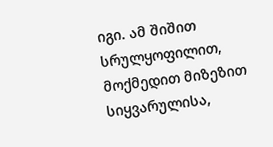იგი. ამ შიშით სრულყოფილით, მოქმედით მიზეზით სიყვარულისა,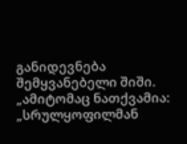განიდევნება შემყვანებელი შიში. „ამიტომაც ნათქვამია: „სრულყოფილმან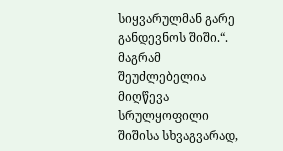სიყვარულმან გარე განდევნოს შიში.“. მაგრამ შეუძლებელია მიღწევა სრულყოფილი შიშისა სხვაგვარად,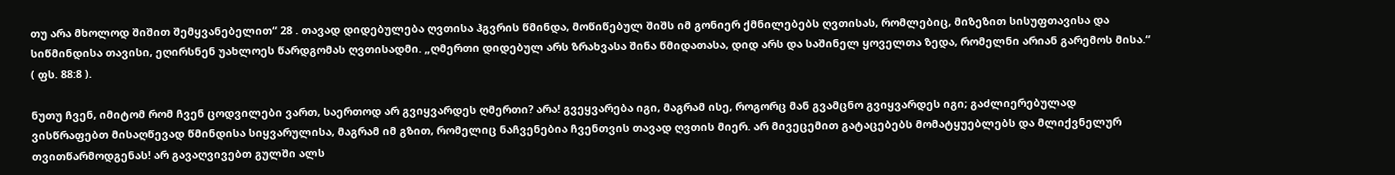თუ არა მხოლოდ შიშით შემყვანებელით“ 28 . თავად დიდებულება ღვთისა ჰგვრის წმინდა, მოწიწებულ შიშს იმ გონიერ ქმნილებებს ღვთისას, რომლებიც, მიზეზით სისუფთავისა და სიწმინდისა თავისი, ეღირსნენ უახლოეს წარდგომას ღვთისადმი. „ღმერთი დიდებულ არს ზრახვასა შინა წმიდათასა, დიდ არს და საშინელ ყოველთა ზედა, რომელნი არიან გარემოს მისა.“ ( ფს. 88:8 ).

ნუთუ ჩვენ, იმიტომ რომ ჩვენ ცოდვილები ვართ, საერთოდ არ გვიყვარდეს ღმერთი? არა! გვეყვარება იგი, მაგრამ ისე, როგორც მან გვამცნო გვიყვარდეს იგი; გაძლიერებულად ვისწრაფებთ მისაღწევად წმინდისა სიყვარულისა, მაგრამ იმ გზით, რომელიც ნაჩვენებია ჩვენთვის თავად ღვთის მიერ. არ მივეცემით გატაცებებს მომატყუებლებს და მლიქვნელურ თვითწარმოდგენას! არ გავაღვივებთ გულში ალს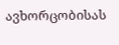ავხორცობისას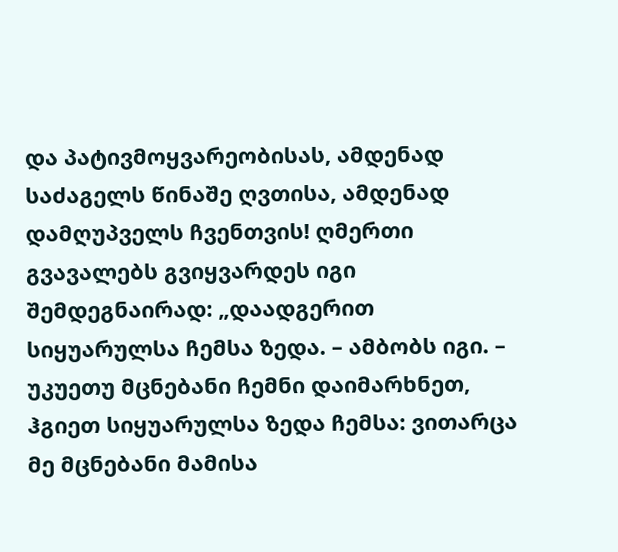და პატივმოყვარეობისას, ამდენად საძაგელს წინაშე ღვთისა, ამდენად დამღუპველს ჩვენთვის! ღმერთი გვავალებს გვიყვარდეს იგი შემდეგნაირად: „დაადგერით სიყუარულსა ჩემსა ზედა. – ამბობს იგი. – უკუეთუ მცნებანი ჩემნი დაიმარხნეთ, ჰგიეთ სიყუარულსა ზედა ჩემსა: ვითარცა მე მცნებანი მამისა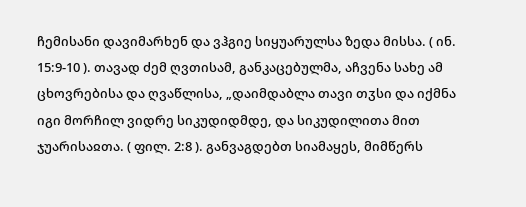ჩემისანი დავიმარხენ და ვჰგიე სიყუარულსა ზედა მისსა. ( ინ. 15:9-10 ). თავად ძემ ღვთისამ, განკაცებულმა, აჩვენა სახე ამ ცხოვრებისა და ღვაწლისა, „დაიმდაბლა თავი თჳსი და იქმნა იგი მორჩილ ვიდრე სიკუდიდმდე, და სიკუდილითა მით ჯუარისაჲთა. ( ფილ. 2:8 ). განვაგდებთ სიამაყეს, მიმწერს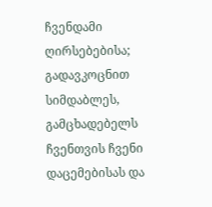ჩვენდამი ღირსებებისა; გადავკოცნით სიმდაბლეს, გამცხადებელს ჩვენთვის ჩვენი დაცემებისას და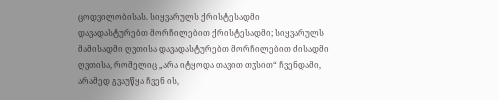ცოდვილობისას. სიყვარულს ქრისტესადმი დავადასტურებთ მორჩილებით ქრისტესადმი; სიყვარულს მამისადმი ღვთისა დავადასტურებთ მორჩილებით ძისადმი ღვთისა, რომელიც „არა იტყოდა თავით თჳსით“ ჩვენდამი, არამედ გვაუწყა ჩვენ ის,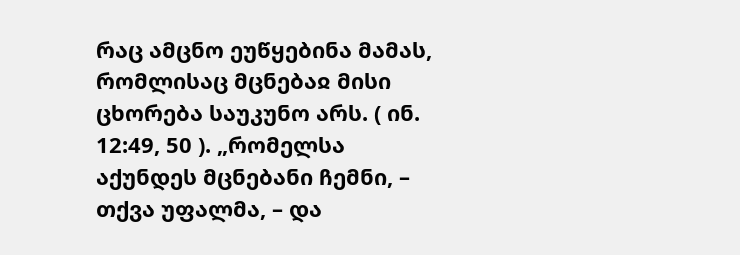რაც ამცნო ეუწყებინა მამას, რომლისაც მცნებაჲ მისი ცხორება საუკუნო არს. ( ინ. 12:49, 50 ). „რომელსა აქუნდეს მცნებანი ჩემნი, – თქვა უფალმა, – და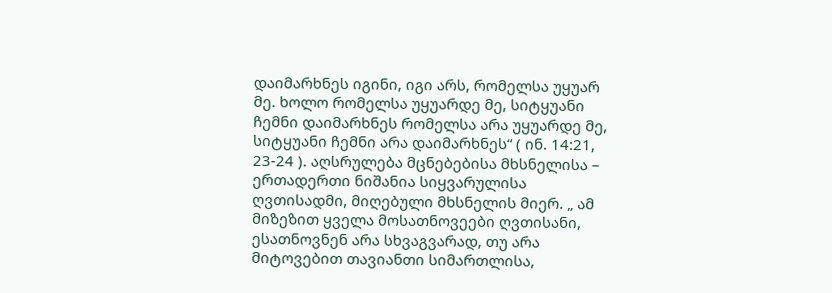დაიმარხნეს იგინი, იგი არს, რომელსა უყუარ მე. ხოლო რომელსა უყუარდე მე, სიტყუანი ჩემნი დაიმარხნეს რომელსა არა უყუარდე მე, სიტყუანი ჩემნი არა დაიმარხნეს“ ( ინ. 14:21, 23-24 ). აღსრულება მცნებებისა მხსნელისა – ერთადერთი ნიშანია სიყვარულისა ღვთისადმი, მიღებული მხსნელის მიერ. „ ამ მიზეზით ყველა მოსათნოვეები ღვთისანი, ესათნოვნენ არა სხვაგვარად, თუ არა მიტოვებით თავიანთი სიმართლისა,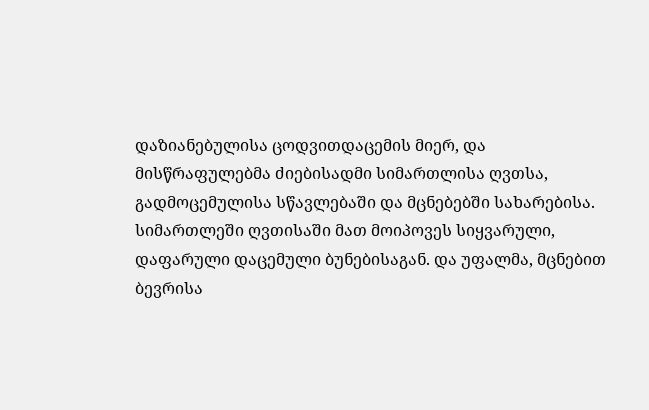დაზიანებულისა ცოდვითდაცემის მიერ, და მისწრაფულებმა ძიებისადმი სიმართლისა ღვთსა, გადმოცემულისა სწავლებაში და მცნებებში სახარებისა. სიმართლეში ღვთისაში მათ მოიპოვეს სიყვარული, დაფარული დაცემული ბუნებისაგან. და უფალმა, მცნებით ბევრისა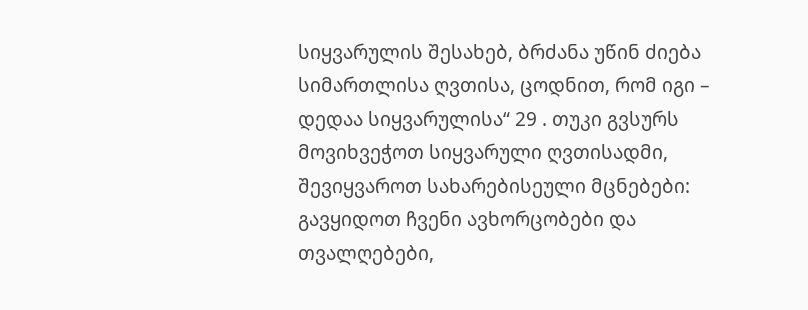სიყვარულის შესახებ, ბრძანა უწინ ძიება სიმართლისა ღვთისა, ცოდნით, რომ იგი – დედაა სიყვარულისა“ 29 . თუკი გვსურს მოვიხვეჭოთ სიყვარული ღვთისადმი, შევიყვაროთ სახარებისეული მცნებები: გავყიდოთ ჩვენი ავხორცობები და თვალღებები,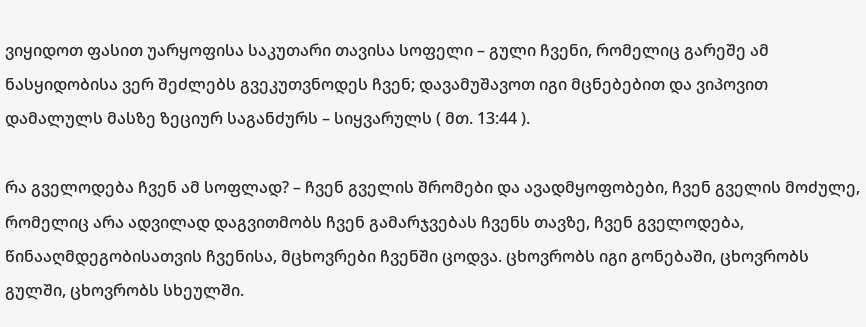ვიყიდოთ ფასით უარყოფისა საკუთარი თავისა სოფელი – გული ჩვენი, რომელიც გარეშე ამ ნასყიდობისა ვერ შეძლებს გვეკუთვნოდეს ჩვენ; დავამუშავოთ იგი მცნებებით და ვიპოვით დამალულს მასზე ზეციურ საგანძურს – სიყვარულს ( მთ. 13:44 ).

რა გველოდება ჩვენ ამ სოფლად? – ჩვენ გველის შრომები და ავადმყოფობები, ჩვენ გველის მოძულე, რომელიც არა ადვილად დაგვითმობს ჩვენ გამარჯვებას ჩვენს თავზე, ჩვენ გველოდება, წინააღმდეგობისათვის ჩვენისა, მცხოვრები ჩვენში ცოდვა. ცხოვრობს იგი გონებაში, ცხოვრობს გულში, ცხოვრობს სხეულში.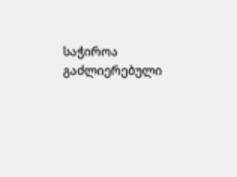საჭიროა გაძლიერებული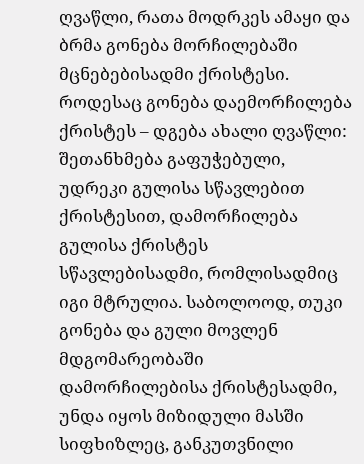ღვაწლი, რათა მოდრკეს ამაყი და ბრმა გონება მორჩილებაში მცნებებისადმი ქრისტესი. როდესაც გონება დაემორჩილება ქრისტეს – დგება ახალი ღვაწლი: შეთანხმება გაფუჭებული, უდრეკი გულისა სწავლებით ქრისტესით, დამორჩილება გულისა ქრისტეს სწავლებისადმი, რომლისადმიც იგი მტრულია. საბოლოოდ, თუკი გონება და გული მოვლენ მდგომარეობაში დამორჩილებისა ქრისტესადმი, უნდა იყოს მიზიდული მასში სიფხიზლეც, განკუთვნილი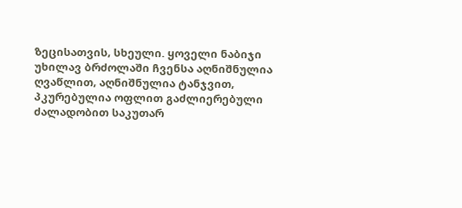ზეცისათვის, სხეული. ყოველი ნაბიჯი უხილავ ბრძოლაში ჩვენსა აღნიშნულია ღვაწლით, აღნიშნულია ტანჯვით, პკურებულია ოფლით გაძლიერებული ძალადობით საკუთარ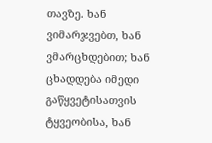თავზე. ხან ვიმარჯვებთ, ხან ვმარცხდებით; ხან ცხადდება იმედი გაწყვეტისათვის ტყვეობისა, ხან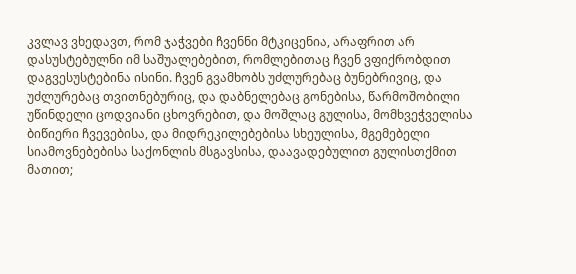კვლავ ვხედავთ, რომ ჯაჭვები ჩვენნი მტკიცენია, არაფრით არ დასუსტებულნი იმ საშუალებებით, რომლებითაც ჩვენ ვფიქრობდით დაგვესუსტებინა ისინი. ჩვენ გვამხობს უძლურებაც ბუნებრივიც, და უძლურებაც თვითნებურიც, და დაბნელებაც გონებისა, წარმოშობილი უწინდელი ცოდვიანი ცხოვრებით, და მოშლაც გულისა, მომხვეჭველისა ბიწიერი ჩვევებისა, და მიდრეკილებებისა სხეულისა, მგემებელი სიამოვნებებისა საქონლის მსგავსისა, დაავადებულით გულისთქმით მათით;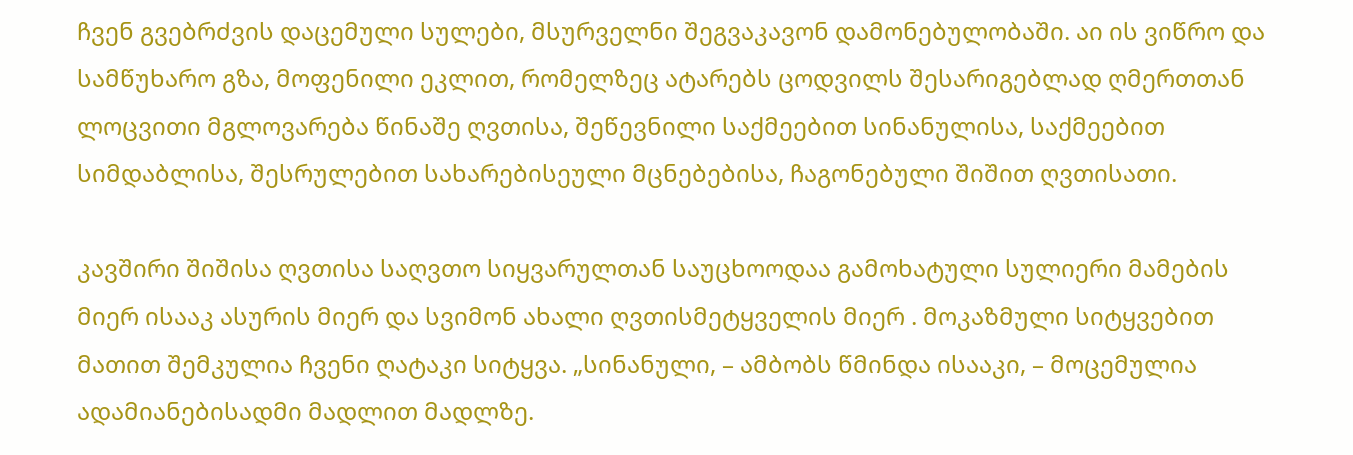ჩვენ გვებრძვის დაცემული სულები, მსურველნი შეგვაკავონ დამონებულობაში. აი ის ვიწრო და სამწუხარო გზა, მოფენილი ეკლით, რომელზეც ატარებს ცოდვილს შესარიგებლად ღმერთთან ლოცვითი მგლოვარება წინაშე ღვთისა, შეწევნილი საქმეებით სინანულისა, საქმეებით სიმდაბლისა, შესრულებით სახარებისეული მცნებებისა, ჩაგონებული შიშით ღვთისათი.

კავშირი შიშისა ღვთისა საღვთო სიყვარულთან საუცხოოდაა გამოხატული სულიერი მამების მიერ ისააკ ასურის მიერ და სვიმონ ახალი ღვთისმეტყველის მიერ . მოკაზმული სიტყვებით მათით შემკულია ჩვენი ღატაკი სიტყვა. „სინანული, – ამბობს წმინდა ისააკი, – მოცემულია ადამიანებისადმი მადლით მადლზე.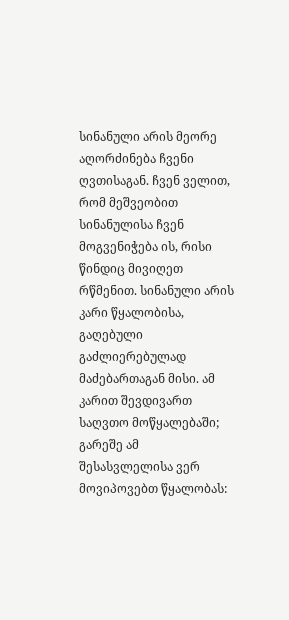სინანული არის მეორე აღორძინება ჩვენი ღვთისაგან. ჩვენ ველით, რომ მეშვეობით სინანულისა ჩვენ მოგვენიჭება ის, რისი წინდიც მივიღეთ რწმენით. სინანული არის კარი წყალობისა, გაღებული გაძლიერებულად მაძებართაგან მისი. ამ კარით შევდივართ საღვთო მოწყალებაში; გარეშე ამ შესასვლელისა ვერ მოვიპოვებთ წყალობას: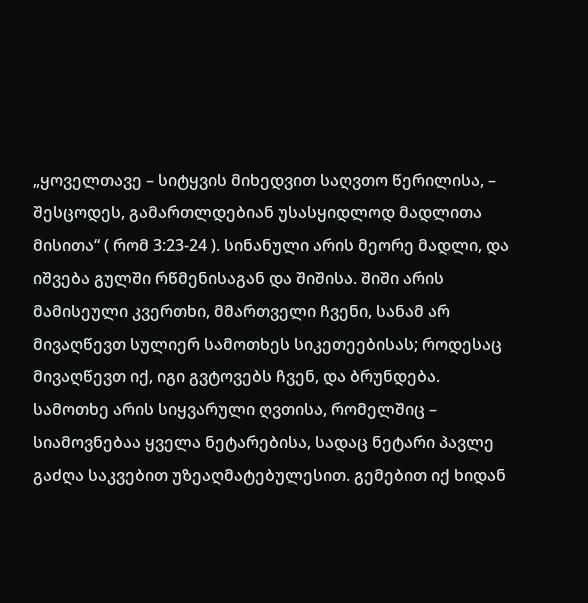„ყოველთავე – სიტყვის მიხედვით საღვთო წერილისა, – შესცოდეს, გამართლდებიან უსასყიდლოდ მადლითა მისითა“ ( რომ 3:23-24 ). სინანული არის მეორე მადლი, და იშვება გულში რწმენისაგან და შიშისა. შიში არის მამისეული კვერთხი, მმართველი ჩვენი, სანამ არ მივაღწევთ სულიერ სამოთხეს სიკეთეებისას; როდესაც მივაღწევთ იქ, იგი გვტოვებს ჩვენ, და ბრუნდება. სამოთხე არის სიყვარული ღვთისა, რომელშიც – სიამოვნებაა ყველა ნეტარებისა, სადაც ნეტარი პავლე გაძღა საკვებით უზეაღმატებულესით. გემებით იქ ხიდან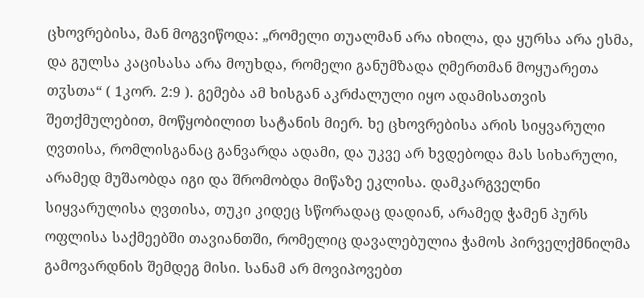ცხოვრებისა, მან მოგვიწოდა: „რომელი თუალმან არა იხილა, და ყურსა არა ესმა, და გულსა კაცისასა არა მოუხდა, რომელი განუმზადა ღმერთმან მოყუარეთა თჳსთა“ ( 1კორ. 2:9 ). გემება ამ ხისგან აკრძალული იყო ადამისათვის შეთქმულებით, მოწყობილით სატანის მიერ. ხე ცხოვრებისა არის სიყვარული ღვთისა, რომლისგანაც განვარდა ადამი, და უკვე არ ხვდებოდა მას სიხარული, არამედ მუშაობდა იგი და შრომობდა მიწაზე ეკლისა. დამკარგველნი სიყვარულისა ღვთისა, თუკი კიდეც სწორადაც დადიან, არამედ ჭამენ პურს ოფლისა საქმეებში თავიანთში, რომელიც დავალებულია ჭამოს პირველქმნილმა გამოვარდნის შემდეგ მისი. სანამ არ მოვიპოვებთ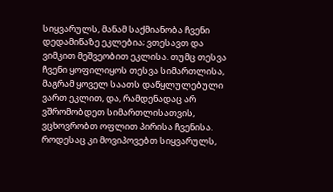სიყვარულს, მანამ საქმიანობა ჩვენი დედამიწაზე ეკლებია; ვთესავთ და ვიმკით მეშვეობით ეკლისა. თუმც თესვა ჩვენი ყოფილიყოს თესვა სიმართლისა, მაგრამ ყოველ საათს დაწყლულებული ვართ ეკლით, და, რამდენადაც არ ვშრომობდეთ სიმართლისათვის, ვცხოვრობთ ოფლით პირისა ჩვენისა. როდესაც კი მოვიპოვებთ სიყვარულს,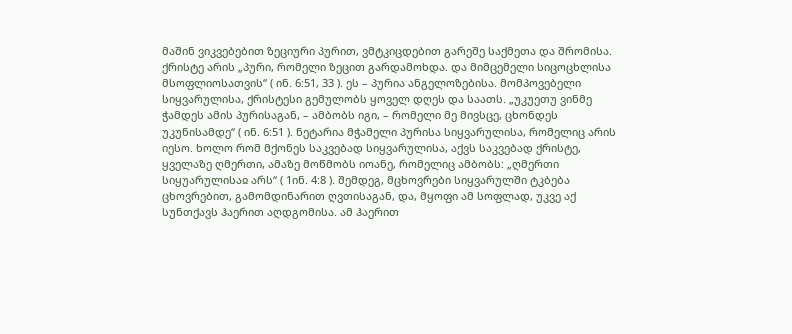მაშინ ვიკვებებით ზეციური პურით, ვმტკიცდებით გარეშე საქმეთა და შრომისა. ქრისტე არის „პური, რომელი ზეცით გარდამოხდა. და მიმცემელი სიცოცხლისა მსოფლიოსათვის“ ( ინ. 6:51, 33 ). ეს – პურია ანგელოზებისა. მომპოვებელი სიყვარულისა, ქრისტესი გემულობს ყოველ დღეს და საათს. „უკუეთუ ვინმე ჭამდეს ამის პურისაგან, – ამბობს იგი, – რომელი მე მივსცე, ცხონდეს უკუნისამდე“ ( ინ. 6:51 ). ნეტარია მჭამელი პურისა სიყვარულისა, რომელიც არის იესო. ხოლო რომ მქონეს საკვებად სიყვარულისა, აქვს საკვებად ქრისტე, ყველაზე ღმერთი, ამაზე მოწმობს იოანე, რომელიც ამბობს: „ღმერთი სიყუარულისაჲ არს“ ( 1ინ. 4:8 ). შემდეგ, მცხოვრები სიყვარულში ტკბება ცხოვრებით, გამომდინარით ღვთისაგან, და, მყოფი ამ სოფლად, უკვე აქ სუნთქავს ჰაერით აღდგომისა. ამ ჰაერით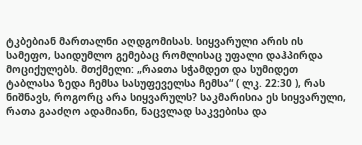ტკბებიან მართალნი აღდგომისას. სიყვარული არის ის სამეფო, საიდუმლო გემებაც რომლისაც უფალი დაჰპირდა მოციქულებს. მთქმელი: „რაჲთა სჭამდეთ და სუმიდეთ ტაბლასა ზედა ჩემსა სასუფეველსა ჩემსა“ ( ლკ. 22:30 ), რას ნიშნავს, როგორც არა სიყვარულს? საკმარისია ეს სიყვარული, რათა გააძღო ადამიანი, ნაცვლად საკვებისა და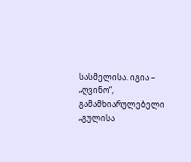სასმელისა. იგია – „ღვინო“, გამამხიარულებელი „გულისა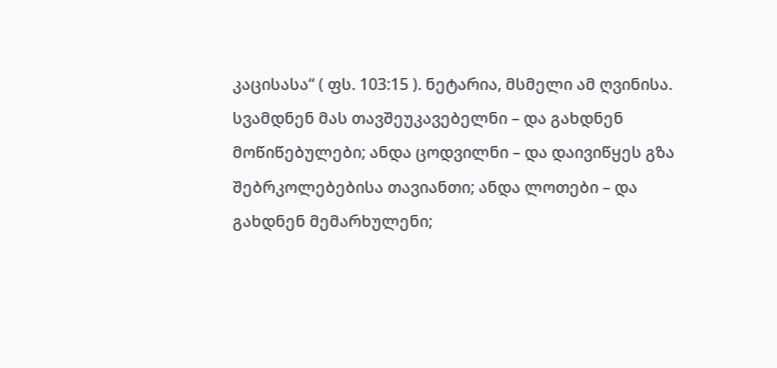კაცისასა“ ( ფს. 103:15 ). ნეტარია, მსმელი ამ ღვინისა. სვამდნენ მას თავშეუკავებელნი – და გახდნენ მოწიწებულები; ანდა ცოდვილნი – და დაივიწყეს გზა შებრკოლებებისა თავიანთი; ანდა ლოთები – და გახდნენ მემარხულენი;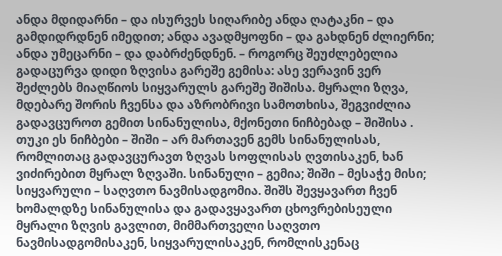ანდა მდიდარნი – და ისურვეს სიღარიბე ანდა ღატაკნი – და გამდიდრდნენ იმედით; ანდა ავადმყოფნი – და გახდნენ ძლიერნი; ანდა უმეცარნი – და დაბრძენდნენ. – როგორც შეუძლებელია გადაცურვა დიდი ზღვისა გარეშე გემისა: ასე ვერავინ ვერ შეძლებს მიაღწიოს სიყვარულს გარეშე შიშისა. მყრალი ზღვა, მდებარე შორის ჩვენსა და აზრობრივი სამოთხისა, შეგვიძლია გადავცუროთ გემით სინანულისა, მქონეთი ნიჩბებად – შიშისა . თუკი ეს ნიჩბები – შიში – არ მართავენ გემს სინანულისას, რომლითაც გადავცურავთ ზღვას სოფლისას ღვთისაკენ, ხან ვიძირებით მყრალ ზღვაში. სინანული – გემია; შიში – მესაჭე მისი; სიყვარული – საღვთო ნავმისადგომია. შიშს შევყავართ ჩვენ ხომალდზე სინანულისა და გადავყავართ ცხოვრებისეული მყრალი ზღვის გავლით, მიმმართველი საღვთო ნავმისადგომისაკენ, სიყვარულისაკენ, რომლისკენაც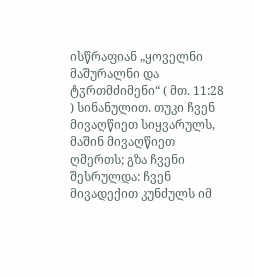ისწრაფიან „ყოველნი მაშურალნი და ტჳრთმძიმენი“ ( მთ. 11:28 ) სინანულით. თუკი ჩვენ მივაღწიეთ სიყვარულს, მაშინ მივაღწიეთ ღმერთს; გზა ჩვენი შესრულდა: ჩვენ მივადექით კუნძულს იმ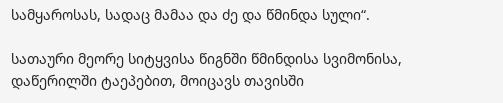სამყაროსას, სადაც მამაა და ძე და წმინდა სული“.

სათაური მეორე სიტყვისა წიგნში წმინდისა სვიმონისა, დაწერილში ტაეპებით, მოიცავს თავისში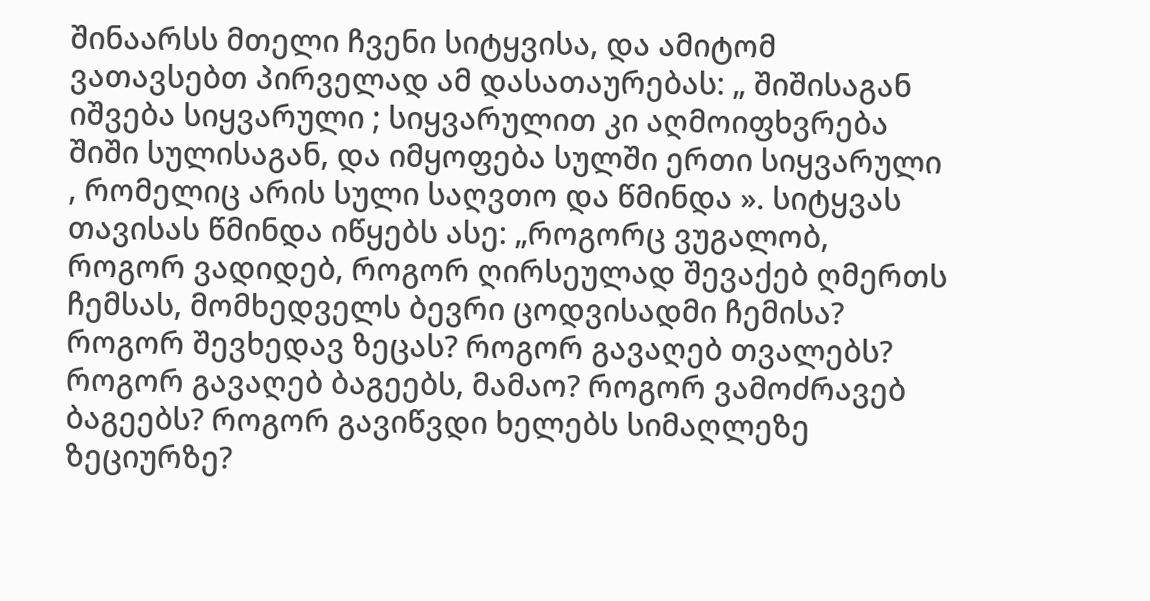შინაარსს მთელი ჩვენი სიტყვისა, და ამიტომ ვათავსებთ პირველად ამ დასათაურებას: „ შიშისაგან იშვება სიყვარული ; სიყვარულით კი აღმოიფხვრება შიში სულისაგან, და იმყოფება სულში ერთი სიყვარული , რომელიც არის სული საღვთო და წმინდა ». სიტყვას თავისას წმინდა იწყებს ასე: „როგორც ვუგალობ, როგორ ვადიდებ, როგორ ღირსეულად შევაქებ ღმერთს ჩემსას, მომხედველს ბევრი ცოდვისადმი ჩემისა? როგორ შევხედავ ზეცას? როგორ გავაღებ თვალებს? როგორ გავაღებ ბაგეებს, მამაო? როგორ ვამოძრავებ ბაგეებს? როგორ გავიწვდი ხელებს სიმაღლეზე ზეციურზე?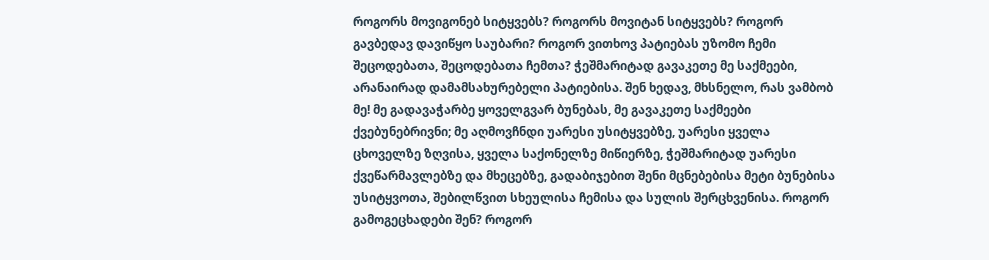როგორს მოვიგონებ სიტყვებს? როგორს მოვიტან სიტყვებს? როგორ გავბედავ დავიწყო საუბარი? როგორ ვითხოვ პატიებას უზომო ჩემი შეცოდებათა, შეცოდებათა ჩემთა? ჭეშმარიტად გავაკეთე მე საქმეები, არანაირად დამამსახურებელი პატიებისა. შენ ხედავ, მხსნელო, რას ვამბობ მე! მე გადავაჭარბე ყოველგვარ ბუნებას, მე გავაკეთე საქმეები ქვებუნებრივნი; მე აღმოვჩნდი უარესი უსიტყვებზე, უარესი ყველა ცხოველზე ზღვისა, ყველა საქონელზე მიწიერზე, ჭეშმარიტად უარესი ქვეწარმავლებზე და მხეცებზე, გადაბიჯებით შენი მცნებებისა მეტი ბუნებისა უსიტყვოთა, შებილწვით სხეულისა ჩემისა და სულის შერცხვენისა. როგორ გამოგეცხადები შენ? როგორ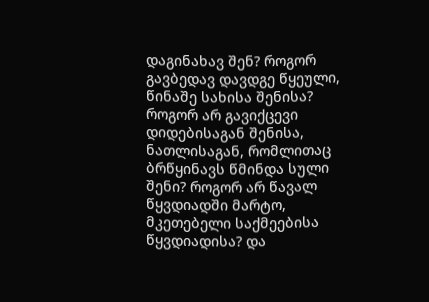დაგინახავ შენ? როგორ გავბედავ დავდგე წყეული, წინაშე სახისა შენისა? როგორ არ გავიქცევი დიდებისაგან შენისა, ნათლისაგან, რომლითაც ბრწყინავს წმინდა სული შენი? როგორ არ წავალ წყვდიადში მარტო, მკეთებელი საქმეებისა წყვდიადისა? და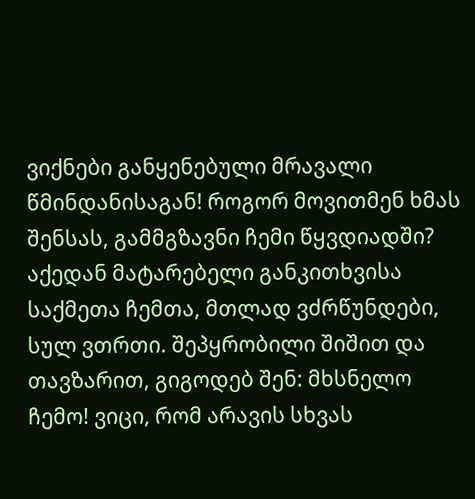ვიქნები განყენებული მრავალი წმინდანისაგან! როგორ მოვითმენ ხმას შენსას, გამმგზავნი ჩემი წყვდიადში? აქედან მატარებელი განკითხვისა საქმეთა ჩემთა, მთლად ვძრწუნდები, სულ ვთრთი. შეპყრობილი შიშით და თავზარით, გიგოდებ შენ: მხსნელო ჩემო! ვიცი, რომ არავის სხვას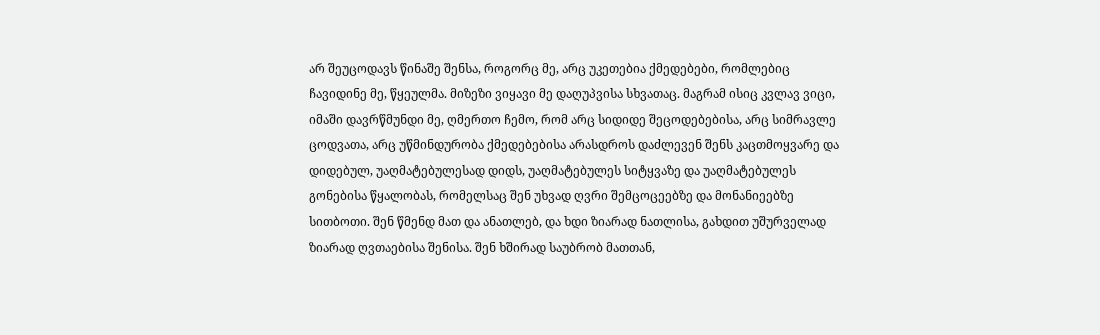არ შეუცოდავს წინაშე შენსა, როგორც მე, არც უკეთებია ქმედებები, რომლებიც ჩავიდინე მე, წყეულმა. მიზეზი ვიყავი მე დაღუპვისა სხვათაც. მაგრამ ისიც კვლავ ვიცი, იმაში დავრწმუნდი მე, ღმერთო ჩემო, რომ არც სიდიდე შეცოდებებისა, არც სიმრავლე ცოდვათა, არც უწმინდურობა ქმედებებისა არასდროს დაძლევენ შენს კაცთმოყვარე და დიდებულ, უაღმატებულესად დიდს, უაღმატებულეს სიტყვაზე და უაღმატებულეს გონებისა წყალობას, რომელსაც შენ უხვად ღვრი შემცოცეებზე და მონანიეებზე სითბოთი. შენ წმენდ მათ და ანათლებ, და ხდი ზიარად ნათლისა, გახდით უშურველად ზიარად ღვთაებისა შენისა. შენ ხშირად საუბრობ მათთან,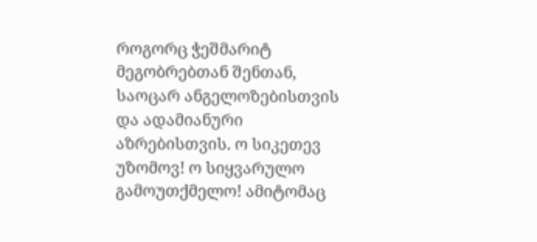როგორც ჭეშმარიტ მეგობრებთან შენთან, საოცარ ანგელოზებისთვის და ადამიანური აზრებისთვის. ო სიკეთევ უზომოვ! ო სიყვარულო გამოუთქმელო! ამიტომაც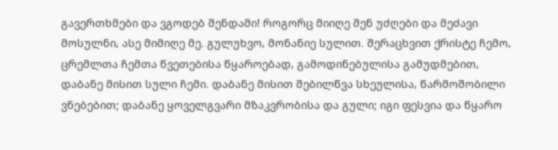გავერთხმები და ვგოდებ შენდამი! როგორც მიიღე შენ უძღები და მეძავი მოსულნი, ასე მიმიღე მე. გულუხვო, მონანიე სულით. შერაცხვით ქრისტე ჩემო, ცრემლთა ჩემთა წვეთებისა წყაროებად, გამოდინებულისა გამუდმებით, დაბანე მისით სული ჩემი. დაბანე მისით შებილწვა სხეულისა, წარმოშობილი ვნებებით; დაბანე ყოველგვარი მზაკვრობისა და გული; იგი ფესვია და წყარო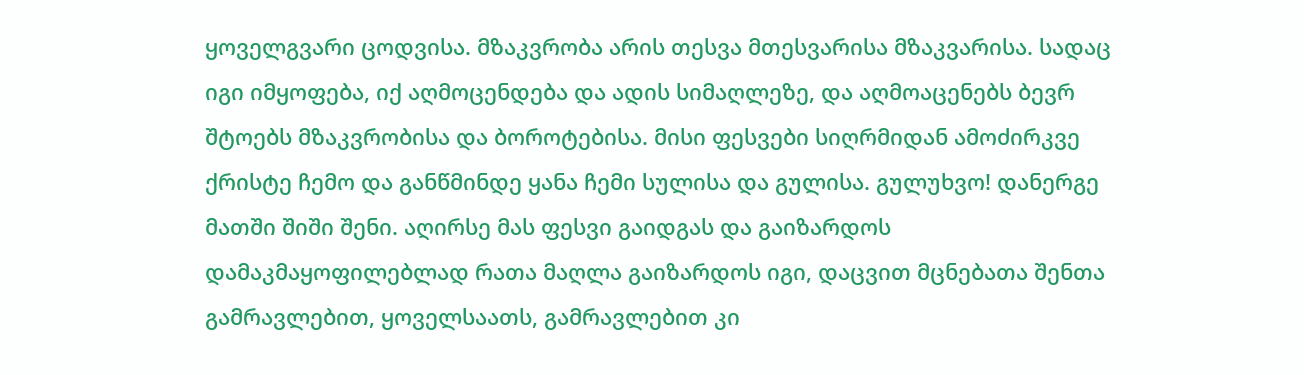ყოველგვარი ცოდვისა. მზაკვრობა არის თესვა მთესვარისა მზაკვარისა. სადაც იგი იმყოფება, იქ აღმოცენდება და ადის სიმაღლეზე, და აღმოაცენებს ბევრ შტოებს მზაკვრობისა და ბოროტებისა. მისი ფესვები სიღრმიდან ამოძირკვე ქრისტე ჩემო და განწმინდე ყანა ჩემი სულისა და გულისა. გულუხვო! დანერგე მათში შიში შენი. აღირსე მას ფესვი გაიდგას და გაიზარდოს დამაკმაყოფილებლად რათა მაღლა გაიზარდოს იგი, დაცვით მცნებათა შენთა გამრავლებით, ყოველსაათს, გამრავლებით კი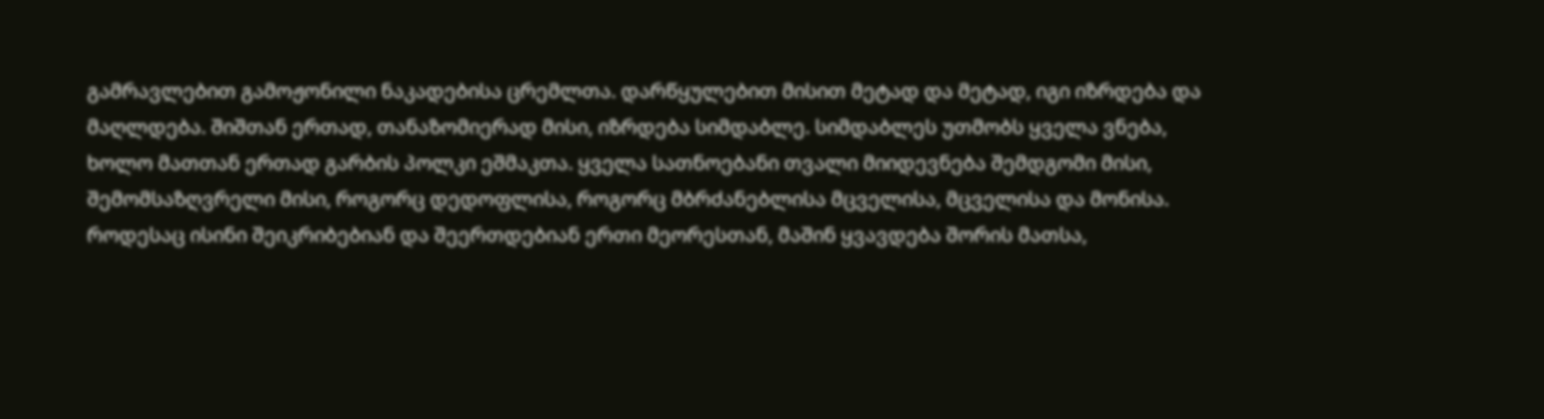გამრავლებით გამოჟონილი ნაკადებისა ცრემლთა. დარწყულებით მისით მეტად და მეტად, იგი იზრდება და მაღლდება. შიშთან ერთად, თანაზომიერად მისი, იზრდება სიმდაბლე. სიმდაბლეს უთმობს ყველა ვნება, ხოლო მათთან ერთად გარბის პოლკი ეშმაკთა. ყველა სათნოებანი თვალი მიიდევნება შემდგომი მისი, შემომსაზღვრელი მისი, როგორც დედოფლისა, როგორც მბრძანებლისა მცველისა, მცველისა და მონისა. როდესაც ისინი შეიკრიბებიან და შეერთდებიან ერთი მეორესთან, მაშინ ყვავდება შორის მათსა,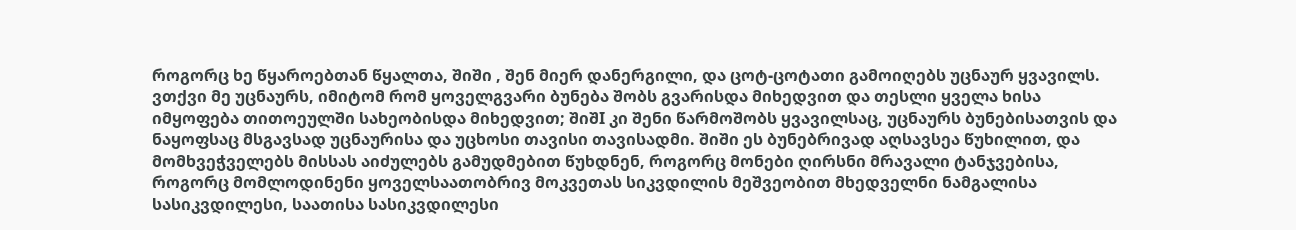როგორც ხე წყაროებთან წყალთა, შიში , შენ მიერ დანერგილი, და ცოტ-ცოტათი გამოიღებს უცნაურ ყვავილს. ვთქვი მე უცნაურს, იმიტომ რომ ყოველგვარი ბუნება შობს გვარისდა მიხედვით და თესლი ყველა ხისა იმყოფება თითოეულში სახეობისდა მიხედვით; შიშI კი შენი წარმოშობს ყვავილსაც, უცნაურს ბუნებისათვის და ნაყოფსაც მსგავსად უცნაურისა და უცხოსი თავისი თავისადმი. შიში ეს ბუნებრივად აღსავსეა წუხილით, და მომხვეჭველებს მისსას აიძულებს გამუდმებით წუხდნენ, როგორც მონები ღირსნი მრავალი ტანჯვებისა, როგორც მომლოდინენი ყოველსაათობრივ მოკვეთას სიკვდილის მეშვეობით მხედველნი ნამგალისა სასიკვდილესი, საათისა სასიკვდილესი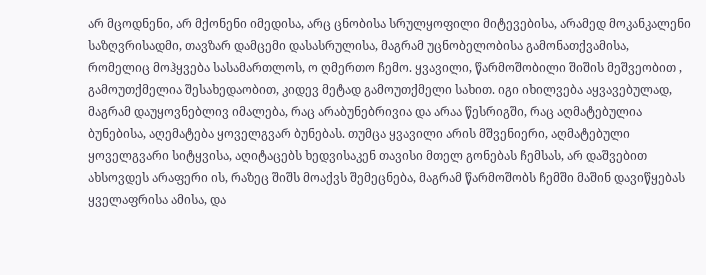არ მცოდნენი, არ მქონენი იმედისა, არც ცნობისა სრულყოფილი მიტევებისა, არამედ მოკანკალენი საზღვრისადმი, თავზარ დამცემი დასასრულისა, მაგრამ უცნობელობისა გამონათქვამისა, რომელიც მოჰყვება სასამართლოს, ო ღმერთო ჩემო. ყვავილი, წარმოშობილი შიშის მეშვეობით , გამოუთქმელია შესახედაობით, კიდევ მეტად გამოუთქმელი სახით. იგი იხილვება აყვავებულად, მაგრამ დაუყოვნებლივ იმალება, რაც არაბუნებრივია და არაა წესრიგში, რაც აღმატებულია ბუნებისა, აღემატება ყოველგვარ ბუნებას. თუმცა ყვავილი არის მშვენიერი, აღმატებული ყოველგვარი სიტყვისა, აღიტაცებს ხედვისაკენ თავისი მთელ გონებას ჩემსას, არ დაშვებით ახსოვდეს არაფერი ის, რაზეც შიშს მოაქვს შემეცნება, მაგრამ წარმოშობს ჩემში მაშინ დავიწყებას ყველაფრისა ამისა, და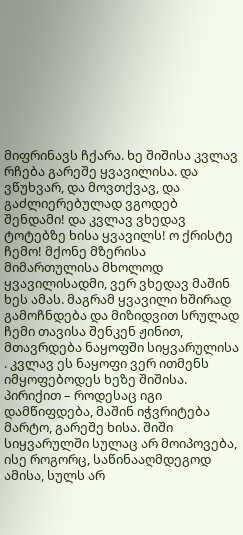მიფრინავს ჩქარა. ხე შიშისა კვლავ რჩება გარეშე ყვავილისა. და ვწუხვარ, და მოვთქვავ, და გაძლიერებულად ვგოდებ შენდამი! და კვლავ ვხედავ ტოტებზე ხისა ყვავილს! ო ქრისტე ჩემო! მქონე მზერისა მიმართულისა მხოლოდ ყვავილისადმი, ვერ ვხედავ მაშინ ხეს ამას. მაგრამ ყვავილი ხშირად გამოჩნდება და მიზიდვით სრულად ჩემი თავისა შენკენ ჟინით, მთავრდება ნაყოფში სიყვარულისა . კვლავ ეს ნაყოფი ვერ ითმენს იმყოფებოდეს ხეზე შიშისა. პირიქით – როდესაც იგი დამწიფდება, მაშინ იჭვრიტება მარტო, გარეშე ხისა. შიში სიყვარულში სულაც არ მოიპოვება, ისე როგორც, საწინააღმდეგოდ ამისა, სულს არ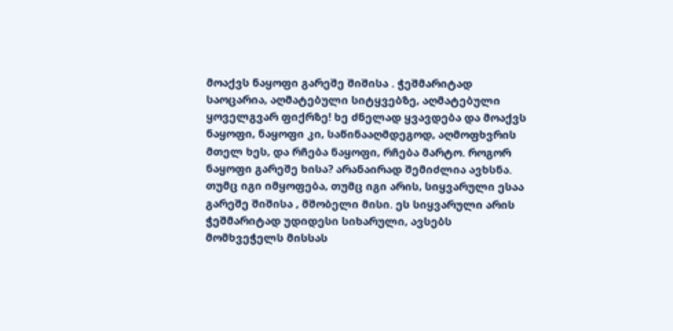მოაქვს ნაყოფი გარეშე შიშისა . ჭეშმარიტად საოცარია, აღმატებული სიტყვებზე, აღმატებული ყოველგვარ ფიქრზე! ხე ძნელად ყვავდება და მოაქვს ნაყოფი, ნაყოფი კი, საწინააღმდეგოდ, აღმოფხვრის მთელ ხეს, და რჩება ნაყოფი, რჩება მარტო. როგორ ნაყოფი გარეშე ხისა? არანაირად შემიძლია ავხსნა. თუმც იგი იმყოფება, თუმც იგი არის, სიყვარული ესაა გარეშე შიშისა , მშობელი მისი. ეს სიყვარული არის ჭეშმარიტად უდიდესი სიხარული, ავსებს მომხვეჭელს მისსას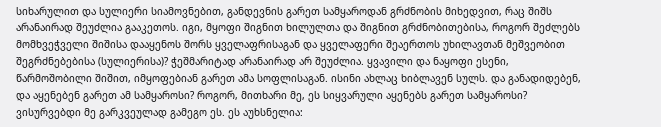სიხარულით და სულიერი სიამოვნებით, განდევნის გარეთ სამყაროდან გრძნობის მიხედვით, რაც შიშს არანაირად შეუძლია გააკეთოს. იგი, მყოფი შიგნით ხილულთა და შიგნით გრძნობითებისა, როგორ შეძლებს მომხვეჭველი შიშისა დააყენოს შორს ყველაფრისაგან და ყველაფერი შეაერთოს უხილავთან მეშვეობით შეგრძნებებისა (სულიერისა)? ჭეშმარიტად არანაირად არ შეუძლია. ყვავილი და ნაყოფი ესენი, წარმოშობილი შიშით, იმყოფებიან გარეთ ამა სოფლისაგან. ისინი ახლაც ხიბლავენ სულს. და განადიდებენ, და აყენებენ გარეთ ამ სამყაროსი? როგორ, მითხარი მე, ეს სიყვარული აყენებს გარეთ სამყაროსი? ვისურვებდი მე გარკვეულად გამეგო ეს. ეს აუხსნელია: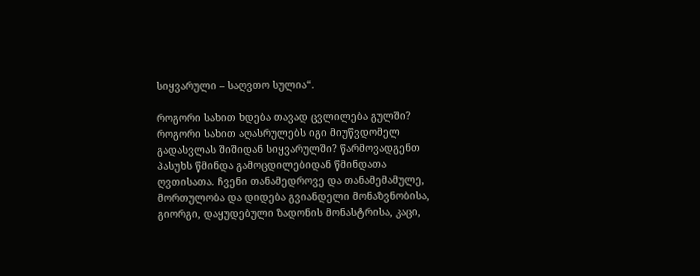სიყვარული – საღვთო სულია“.

როგორი სახით ხდება თავად ცვლილება გულში? როგორი სახით აღასრულებს იგი მიუწვდომელ გადასვლას შიშიდან სიყვარულში? წარმოვადგენთ პასუხს წმინდა გამოცდილებიდან წმინდათა ღვთისათა. ჩვენი თანამედროვე და თანამემამულე, მორთულობა და დიდება გვიანდელი მონაზვნობისა, გიორგი, დაყუდებული ზადონის მონასტრისა, კაცი,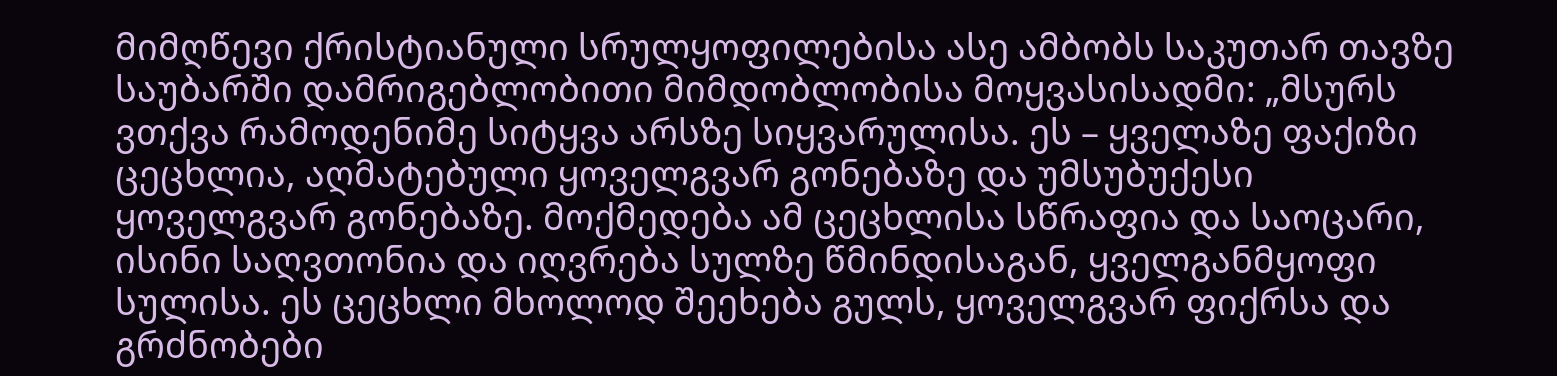მიმღწევი ქრისტიანული სრულყოფილებისა ასე ამბობს საკუთარ თავზე საუბარში დამრიგებლობითი მიმდობლობისა მოყვასისადმი: „მსურს ვთქვა რამოდენიმე სიტყვა არსზე სიყვარულისა. ეს – ყველაზე ფაქიზი ცეცხლია, აღმატებული ყოველგვარ გონებაზე და უმსუბუქესი ყოველგვარ გონებაზე. მოქმედება ამ ცეცხლისა სწრაფია და საოცარი, ისინი საღვთონია და იღვრება სულზე წმინდისაგან, ყველგანმყოფი სულისა. ეს ცეცხლი მხოლოდ შეეხება გულს, ყოველგვარ ფიქრსა და გრძნობები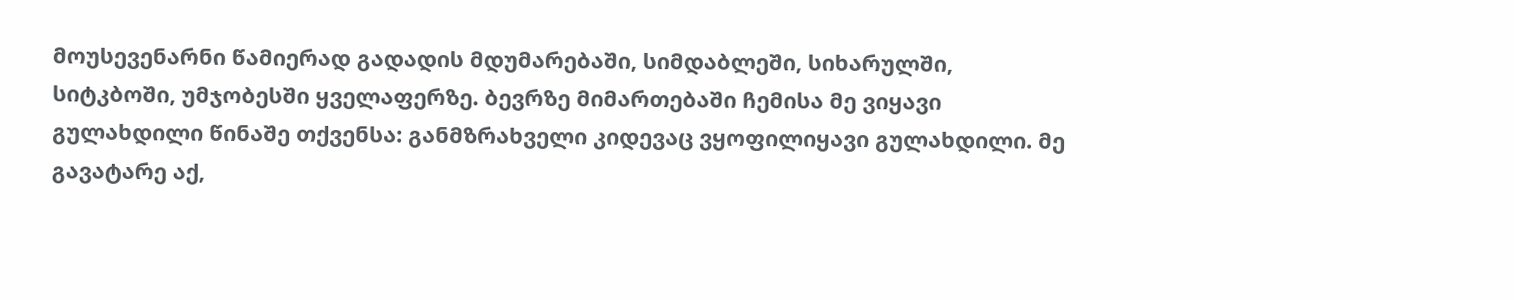მოუსევენარნი წამიერად გადადის მდუმარებაში, სიმდაბლეში, სიხარულში, სიტკბოში, უმჯობესში ყველაფერზე. ბევრზე მიმართებაში ჩემისა მე ვიყავი გულახდილი წინაშე თქვენსა: განმზრახველი კიდევაც ვყოფილიყავი გულახდილი. მე გავატარე აქ,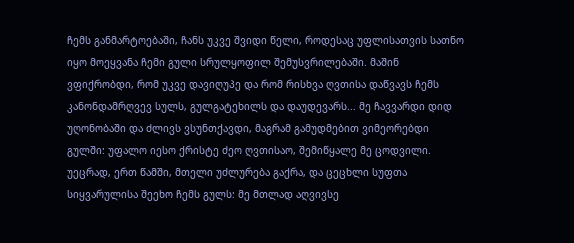ჩემს განმარტოებაში, ჩანს უკვე შვიდი წელი, როდესაც უფლისათვის სათნო იყო მოეყვანა ჩემი გული სრულყოფილ შემუსვრილებაში. მაშინ ვფიქრობდი, რომ უკვე დავიღუპე და რომ რისხვა ღვთისა დაწვავს ჩემს კანონდამრღვევ სულს, გულგატეხილს და დაუდევარს... მე ჩავვარდი დიდ უღონობაში და ძლივს ვსუნთქავდი, მაგრამ გამუდმებით ვიმეორებდი გულში: უფალო იესო ქრისტე ძეო ღვთისაო, შემიწყალე მე ცოდვილი. უეცრად, ერთ წამში, მთელი უძლურება გაქრა, და ცეცხლი სუფთა სიყვარულისა შეეხო ჩემს გულს: მე მთლად აღვივსე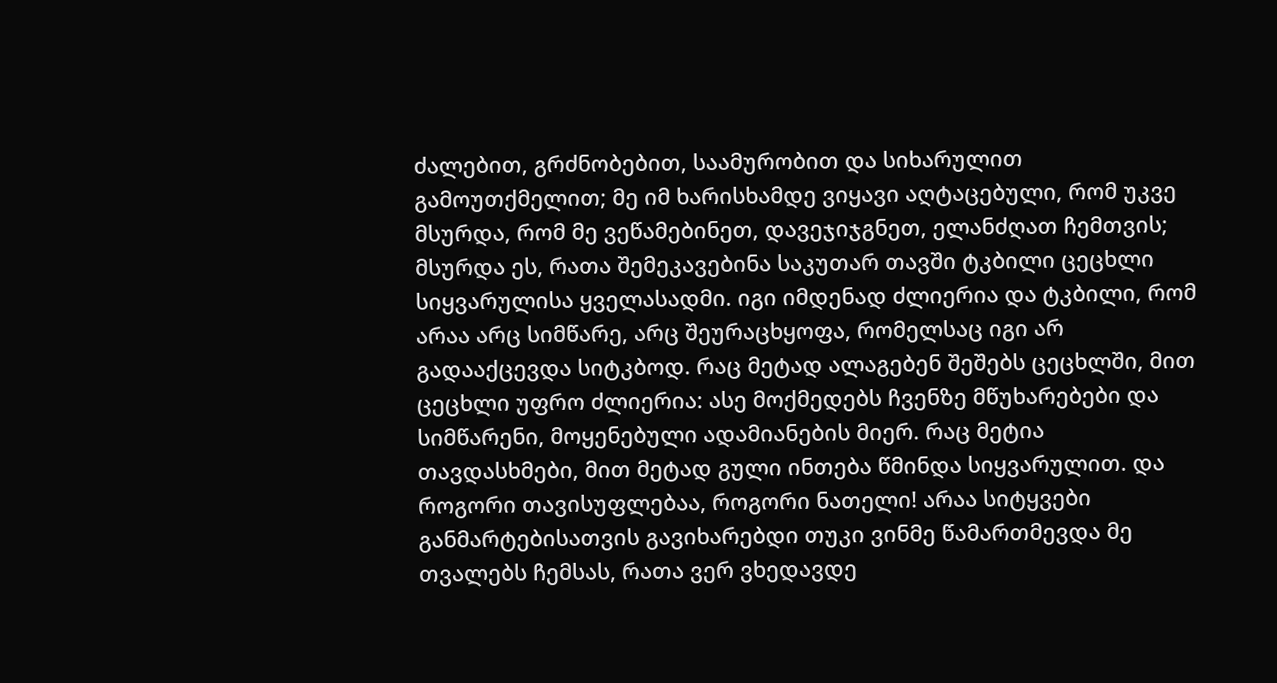ძალებით, გრძნობებით, საამურობით და სიხარულით გამოუთქმელით; მე იმ ხარისხამდე ვიყავი აღტაცებული, რომ უკვე მსურდა, რომ მე ვეწამებინეთ, დავეჯიჯგნეთ, ელანძღათ ჩემთვის; მსურდა ეს, რათა შემეკავებინა საკუთარ თავში ტკბილი ცეცხლი სიყვარულისა ყველასადმი. იგი იმდენად ძლიერია და ტკბილი, რომ არაა არც სიმწარე, არც შეურაცხყოფა, რომელსაც იგი არ გადააქცევდა სიტკბოდ. რაც მეტად ალაგებენ შეშებს ცეცხლში, მით ცეცხლი უფრო ძლიერია: ასე მოქმედებს ჩვენზე მწუხარებები და სიმწარენი, მოყენებული ადამიანების მიერ. რაც მეტია თავდასხმები, მით მეტად გული ინთება წმინდა სიყვარულით. და როგორი თავისუფლებაა, როგორი ნათელი! არაა სიტყვები განმარტებისათვის გავიხარებდი თუკი ვინმე წამართმევდა მე თვალებს ჩემსას, რათა ვერ ვხედავდე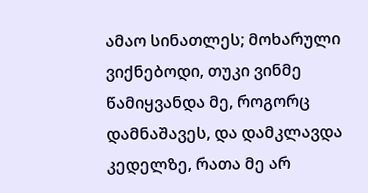ამაო სინათლეს; მოხარული ვიქნებოდი, თუკი ვინმე წამიყვანდა მე, როგორც დამნაშავეს, და დამკლავდა კედელზე, რათა მე არ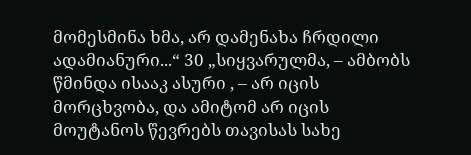მომესმინა ხმა, არ დამენახა ჩრდილი ადამიანური...“ 30 „სიყვარულმა, – ამბობს წმინდა ისააკ ასური , – არ იცის მორცხვობა, და ამიტომ არ იცის მოუტანოს წევრებს თავისას სახე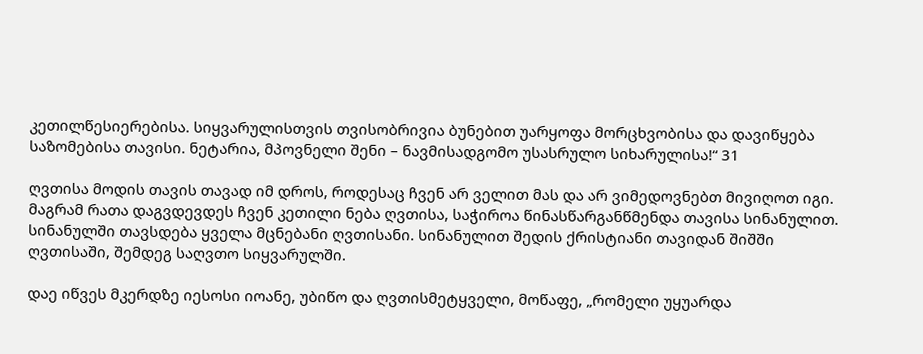კეთილწესიერებისა. სიყვარულისთვის თვისობრივია ბუნებით უარყოფა მორცხვობისა და დავიწყება საზომებისა თავისი. ნეტარია, მპოვნელი შენი – ნავმისადგომო უსასრულო სიხარულისა!“ 31

ღვთისა მოდის თავის თავად იმ დროს, როდესაც ჩვენ არ ველით მას და არ ვიმედოვნებთ მივიღოთ იგი. მაგრამ რათა დაგვდევდეს ჩვენ კეთილი ნება ღვთისა, საჭიროა წინასწარგანწმენდა თავისა სინანულით. სინანულში თავსდება ყველა მცნებანი ღვთისანი. სინანულით შედის ქრისტიანი თავიდან შიშში ღვთისაში, შემდეგ საღვთო სიყვარულში.

დაე იწვეს მკერდზე იესოსი იოანე, უბიწო და ღვთისმეტყველი, მოწაფე, „რომელი უყუარდა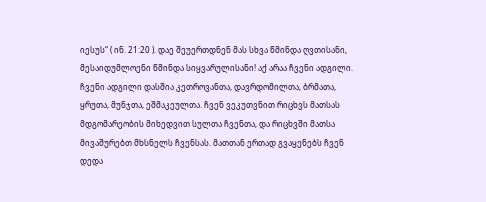იესუს“ ( ინ. 21:20 ). დაე შეუერთდნენ მას სხვა წმინდა ღვთისანი, მესაიდუმლოენი წმინდა სიყვარულისანი! აქ არაა ჩვენი ადგილი. ჩვენი ადგილი დასშია კეთროვანთა, დავრდომილთა, ბრმათა, ყრუთა, მუნჯთა, ეშმაკეულთა. ჩვენ ვეკუთვნით რიცხვს მათსას მდგომარეობის მიხედვით სულთა ჩვენთა, და რიცხვში მათსა მივაშურებთ მხსნელს ჩვენსას. მათთან ერთად გვაყენებს ჩვენ დედა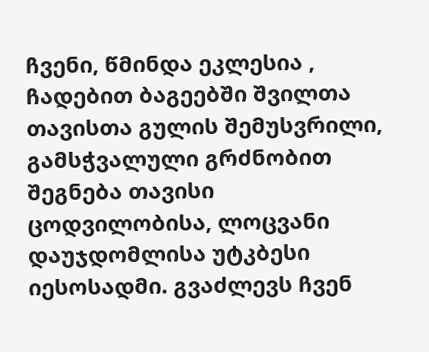ჩვენი, წმინდა ეკლესია , ჩადებით ბაგეებში შვილთა თავისთა გულის შემუსვრილი, გამსჭვალული გრძნობით შეგნება თავისი ცოდვილობისა, ლოცვანი დაუჯდომლისა უტკბესი იესოსადმი. გვაძლევს ჩვენ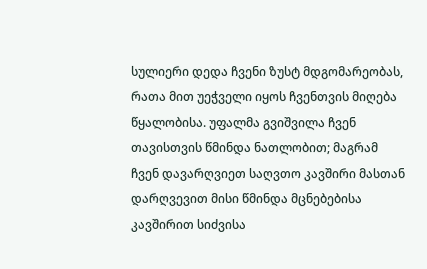სულიერი დედა ჩვენი ზუსტ მდგომარეობას, რათა მით უეჭველი იყოს ჩვენთვის მიღება წყალობისა. უფალმა გვიშვილა ჩვენ თავისთვის წმინდა ნათლობით; მაგრამ ჩვენ დავარღვიეთ საღვთო კავშირი მასთან დარღვევით მისი წმინდა მცნებებისა კავშირით სიძვისა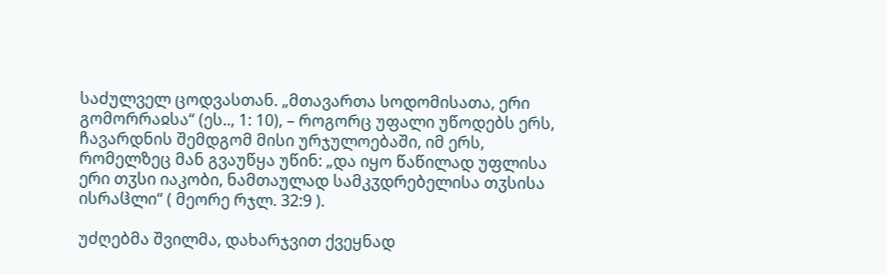საძულველ ცოდვასთან. „მთავართა სოდომისათა, ერი გომორრაჲსა“ (ეს.., 1: 10), – როგორც უფალი უწოდებს ერს, ჩავარდნის შემდგომ მისი ურჯულოებაში, იმ ერს, რომელზეც მან გვაუწყა უწინ: „და იყო წაწილად უფლისა ერი თჳსი იაკობი, ნამთაულად სამკჳდრებელისა თჳსისა ისრაჱლი“ ( მეორე რჯლ. 32:9 ).

უძღებმა შვილმა, დახარჯვით ქვეყნად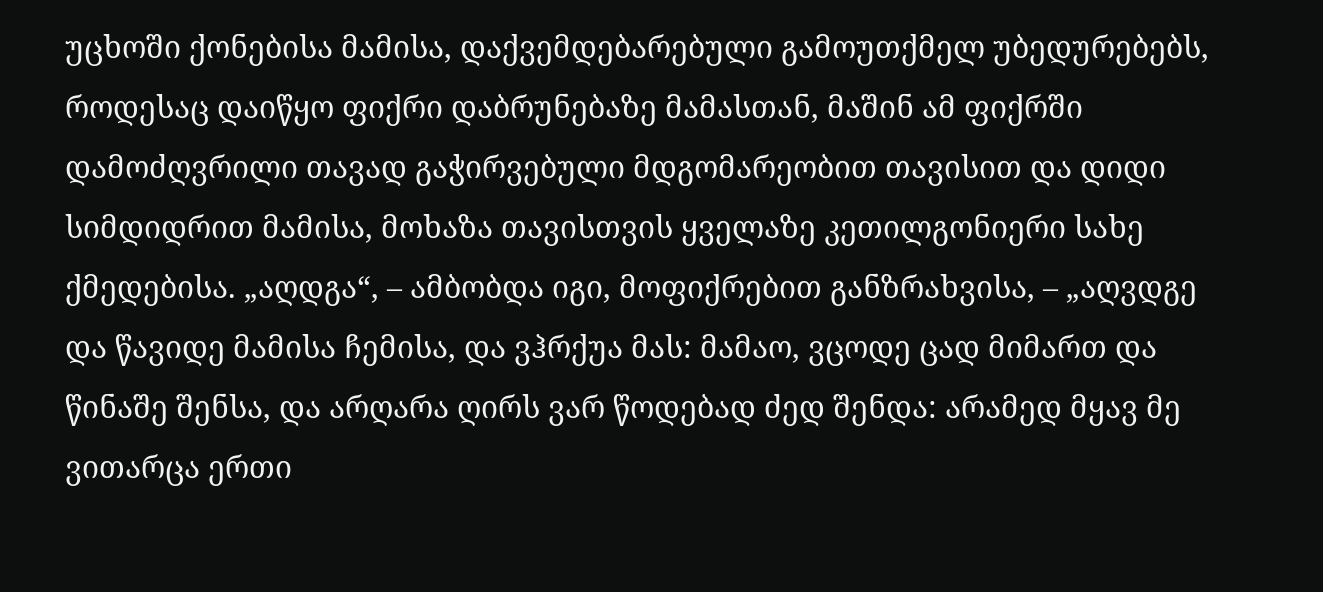უცხოში ქონებისა მამისა, დაქვემდებარებული გამოუთქმელ უბედურებებს, როდესაც დაიწყო ფიქრი დაბრუნებაზე მამასთან, მაშინ ამ ფიქრში დამოძღვრილი თავად გაჭირვებული მდგომარეობით თავისით და დიდი სიმდიდრით მამისა, მოხაზა თავისთვის ყველაზე კეთილგონიერი სახე ქმედებისა. „აღდგა“, – ამბობდა იგი, მოფიქრებით განზრახვისა, – „აღვდგე და წავიდე მამისა ჩემისა, და ვჰრქუა მას: მამაო, ვცოდე ცად მიმართ და წინაშე შენსა, და არღარა ღირს ვარ წოდებად ძედ შენდა: არამედ მყავ მე ვითარცა ერთი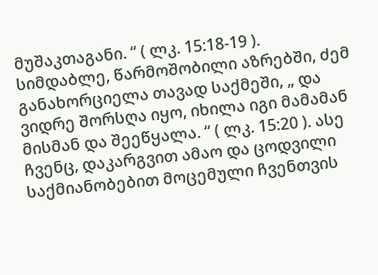მუშაკთაგანი. “ ( ლკ. 15:18-19 ). სიმდაბლე, წარმოშობილი აზრებში, ძემ განახორციელა თავად საქმეში, „ და ვიდრე შორსღა იყო, იხილა იგი მამამან მისმან და შეეწყალა. “ ( ლკ. 15:20 ). ასე ჩვენც, დაკარგვით ამაო და ცოდვილი საქმიანობებით მოცემული ჩვენთვის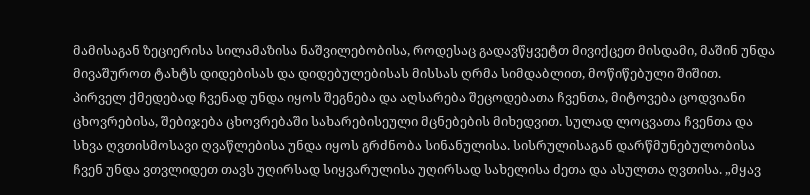მამისაგან ზეციერისა სილამაზისა ნაშვილებობისა, როდესაც გადავწყვეტთ მივიქცეთ მისდამი, მაშინ უნდა მივაშუროთ ტახტს დიდებისას და დიდებულებისას მისსას ღრმა სიმდაბლით, მოწიწებული შიშით. პირველ ქმედებად ჩვენად უნდა იყოს შეგნება და აღსარება შეცოდებათა ჩვენთა, მიტოვება ცოდვიანი ცხოვრებისა, შებიჯება ცხოვრებაში სახარებისეული მცნებების მიხედვით. სულად ლოცვათა ჩვენთა და სხვა ღვთისმოსავი ღვაწლებისა უნდა იყოს გრძნობა სინანულისა. სისრულისაგან დარწმუნებულობისა ჩვენ უნდა ვთვლიდეთ თავს უღირსად სიყვარულისა უღირსად სახელისა ძეთა და ასულთა ღვთისა. „მყავ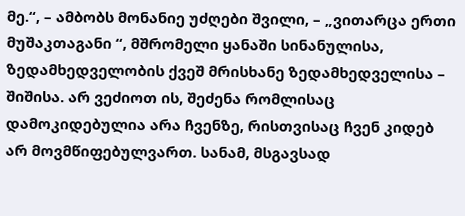მე.“, – ამბობს მონანიე უძღები შვილი, – „ვითარცა ერთი მუშაკთაგანი “, მშრომელი ყანაში სინანულისა, ზედამხედველობის ქვეშ მრისხანე ზედამხედველისა – შიშისა. არ ვეძიოთ ის, შეძენა რომლისაც დამოკიდებულია არა ჩვენზე, რისთვისაც ჩვენ კიდებ არ მოვმწიფებულვართ. სანამ, მსგავსად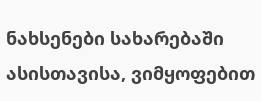ნახსენები სახარებაში ასისთავისა, ვიმყოფებით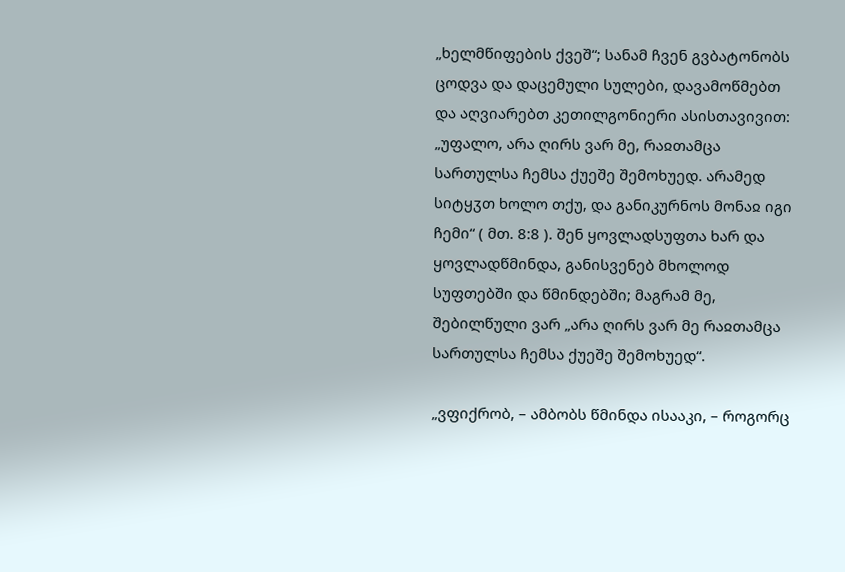„ხელმწიფების ქვეშ“; სანამ ჩვენ გვბატონობს ცოდვა და დაცემული სულები, დავამოწმებთ და აღვიარებთ კეთილგონიერი ასისთავივით: „უფალო, არა ღირს ვარ მე, რაჲთამცა სართულსა ჩემსა ქუეშე შემოხუედ. არამედ სიტყჳთ ხოლო თქუ, და განიკურნოს მონაჲ იგი ჩემი“ ( მთ. 8:8 ). შენ ყოვლადსუფთა ხარ და ყოვლადწმინდა, განისვენებ მხოლოდ სუფთებში და წმინდებში; მაგრამ მე, შებილწული ვარ „არა ღირს ვარ მე რაჲთამცა სართულსა ჩემსა ქუეშე შემოხუედ“.

„ვფიქრობ, – ამბობს წმინდა ისააკი, – როგორც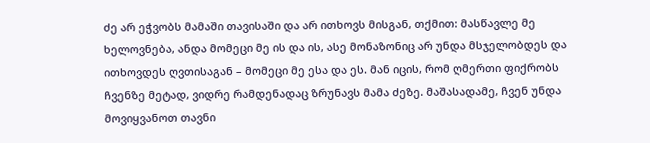ძე არ ეჭვობს მამაში თავისაში და არ ითხოვს მისგან, თქმით: მასწავლე მე ხელოვნება, ანდა მომეცი მე ის და ის, ასე მონაზონიც არ უნდა მსჯელობდეს და ითხოვდეს ღვთისაგან – მომეცი მე ესა და ეს. მან იცის, რომ ღმერთი ფიქრობს ჩვენზე მეტად, ვიდრე რამდენადაც ზრუნავს მამა ძეზე. მაშასადამე, ჩვენ უნდა მოვიყვანოთ თავნი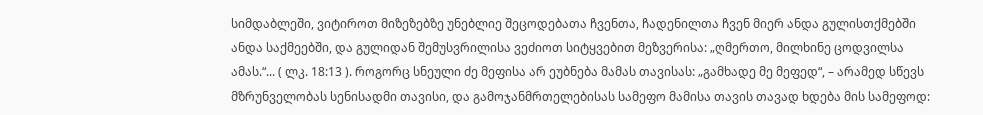სიმდაბლეში, ვიტიროთ მიზეზებზე უნებლიე შეცოდებათა ჩვენთა, ჩადენილთა ჩვენ მიერ ანდა გულისთქმებში ანდა საქმეებში, და გულიდან შემუსვრილისა ვეძიოთ სიტყვებით მეზვერისა: „ღმერთო, მილხინე ცოდვილსა ამას.“... ( ლკ. 18:13 ). როგორც სნეული ძე მეფისა არ ეუბნება მამას თავისას: „გამხადე მე მეფედ“, – არამედ სწევს მზრუნველობას სენისადმი თავისი, და გამოჯანმრთელებისას სამეფო მამისა თავის თავად ხდება მის სამეფოდ: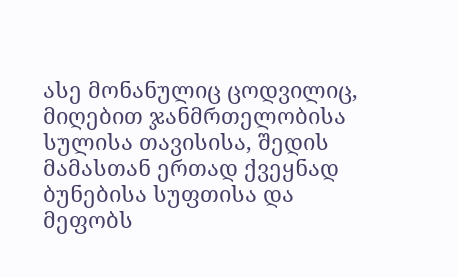ასე მონანულიც ცოდვილიც, მიღებით ჯანმრთელობისა სულისა თავისისა, შედის მამასთან ერთად ქვეყნად ბუნებისა სუფთისა და მეფობს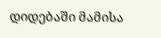დიდებაში მამისა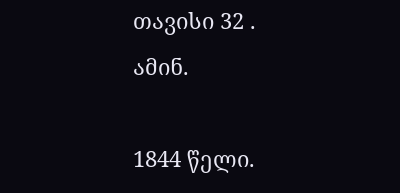თავისი 32 . ამინ.

1844 წელი.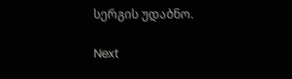სერგის უდაბნო.

Next